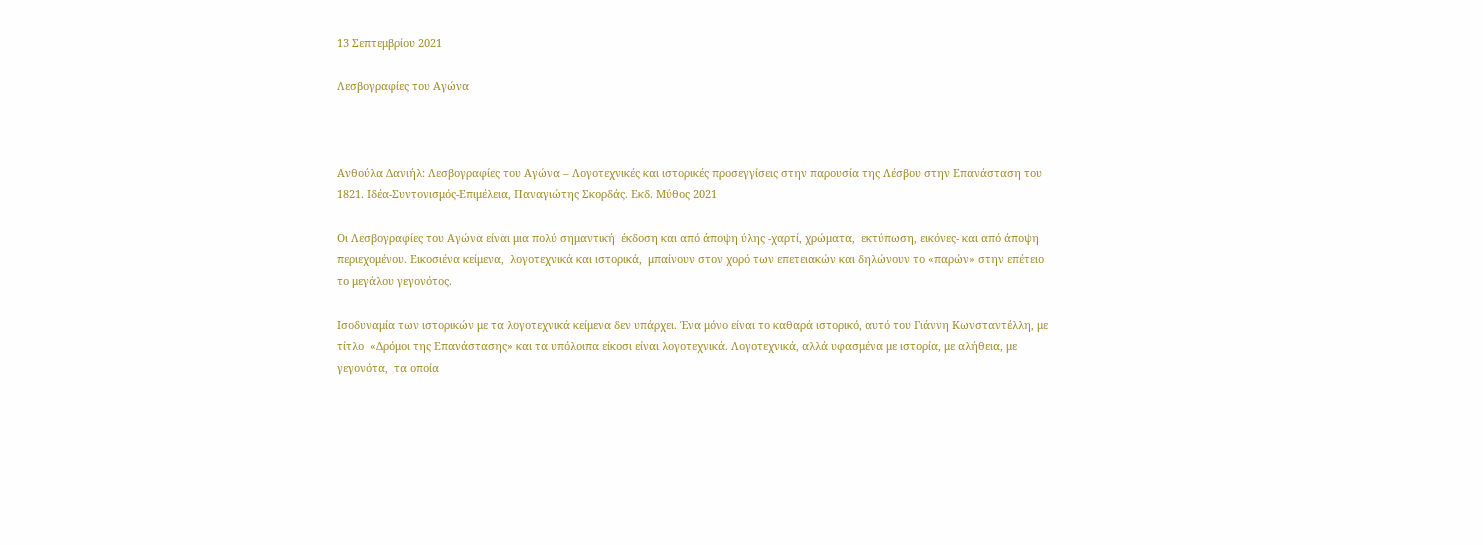13 Σεπτεμβρίου 2021

Λεσβογραφίες του Αγώνα



Ανθούλα Δανιήλ: Λεσβογραφίες του Αγώνα – Λογοτεχνικές και ιστορικές προσεγγίσεις στην παρουσία της Λέσβου στην Επανάσταση του 1821. Ιδέα-Συντονισμός-Επιμέλεια, Παναγιώτης Σκορδάς. Εκδ. Μύθος 2021

Οι Λεσβογραφίες του Αγώνα είναι μια πολύ σημαντική  έκδοση και από άποψη ύλης -χαρτί, χρώματα,  εκτύπωση, εικόνες- και από άποψη περιεχομένου. Εικοσιένα κείμενα,  λογοτεχνικά και ιστορικά,  μπαίνουν στον χορό των επετειακών και δηλώνουν το «παρών» στην επέτειο το μεγάλου γεγονότος.

Ισοδυναμία των ιστορικών με τα λογοτεχνικά κείμενα δεν υπάρχει. Ένα μόνο είναι το καθαρά ιστορικό, αυτό του Γιάννη Κωνσταντέλλη, με τίτλο  «Δρόμοι της Επανάστασης» και τα υπόλοιπα είκοσι είναι λογοτεχνικά. Λογοτεχνικά, αλλά υφασμένα με ιστορία, με αλήθεια, με γεγονότα,  τα οποία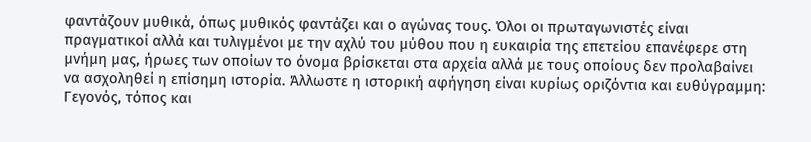φαντάζουν μυθικά, όπως μυθικός φαντάζει και ο αγώνας τους. Όλοι οι πρωταγωνιστές είναι πραγματικοί αλλά και τυλιγμένοι με την αχλύ του μύθου που η ευκαιρία της επετείου επανέφερε στη μνήμη μας, ήρωες των οποίων το όνομα βρίσκεται στα αρχεία αλλά με τους οποίους δεν προλαβαίνει να ασχοληθεί η επίσημη ιστορία. Άλλωστε η ιστορική αφήγηση είναι κυρίως οριζόντια και ευθύγραμμη: Γεγονός, τόπος και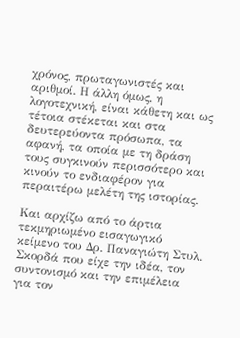χρόνος, πρωταγωνιστές και αριθμοί. Η άλλη όμως, η λογοτεχνική, είναι κάθετη και ως τέτοια στέκεται και στα δευτερεύοντα πρόσωπα, τα αφανή, τα οποία με τη δράση τους συγκινούν περισσότερο και κινούν το ενδιαφέρον για περαιτέρω μελέτη της ιστορίας.

Και αρχίζω από το άρτια τεκμηριωμένο εισαγωγικό κείμενο του Δρ. Παναγιώτη Στυλ. Σκορδά που είχε την ιδέα, τον συντονισμό και την επιμέλεια για τον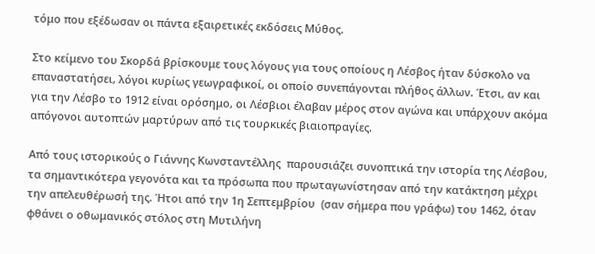τόμο που εξέδωσαν οι πάντα εξαιρετικές εκδόσεις Μύθος.

Στο κείμενο του Σκορδά βρίσκουμε τους λόγους για τους οποίους η Λέσβος ήταν δύσκολο να επαναστατήσει, λόγοι κυρίως γεωγραφικοί, οι οποίο συνεπάγονται πλήθος άλλων. Έτσι, αν και για την Λέσβο το 1912 είναι ορόσημο, οι Λέσβιοι έλαβαν μέρος στον αγώνα και υπάρχουν ακόμα απόγονοι αυτοπτών μαρτύρων από τις τουρκικές βιαιοπραγίες.

Από τους ιστορικούς ο Γιάννης Κωνσταντέλλης  παρουσιάζει συνοπτικά την ιστορία της Λέσβου, τα σημαντικότερα γεγονότα και τα πρόσωπα που πρωταγωνίστησαν από την κατάκτηση μέχρι  την απελευθέρωσή της. Ήτοι από την 1η Σεπτεμβρίου  (σαν σήμερα που γράφω) του 1462, όταν φθάνει ο οθωμανικός στόλος στη Μυτιλήνη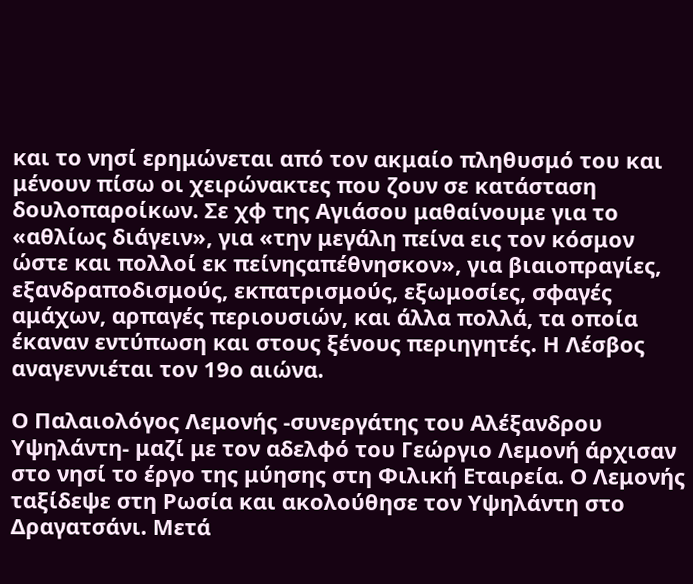και το νησί ερημώνεται από τον ακμαίο πληθυσμό του και μένουν πίσω οι χειρώνακτες που ζουν σε κατάσταση δουλοπαροίκων. Σε χφ της Αγιάσου μαθαίνουμε για το «αθλίως διάγειν», για «την μεγάλη πείνα εις τον κόσμον ώστε και πολλοί εκ πείνηςαπέθνησκον», για βιαιοπραγίες, εξανδραποδισμούς, εκπατρισμούς, εξωμοσίες, σφαγές αμάχων, αρπαγές περιουσιών, και άλλα πολλά, τα οποία έκαναν εντύπωση και στους ξένους περιηγητές. Η Λέσβος αναγεννιέται τον 19ο αιώνα.

Ο Παλαιολόγος Λεμονής -συνεργάτης του Αλέξανδρου Υψηλάντη- μαζί με τον αδελφό του Γεώργιο Λεμονή άρχισαν στο νησί το έργο της μύησης στη Φιλική Εταιρεία. Ο Λεμονής ταξίδεψε στη Ρωσία και ακολούθησε τον Υψηλάντη στο Δραγατσάνι. Μετά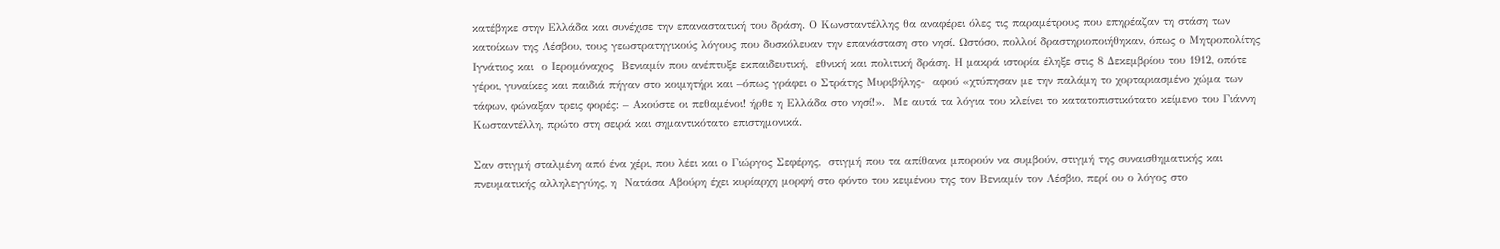κατέβηκε στην Ελλάδα και συνέχισε την επαναστατική του δράση. Ο Κωνσταντέλλης θα αναφέρει όλες τις παραμέτρους που επηρέαζαν τη στάση των κατοίκων της Λέσβου, τους γεωστρατηγικούς λόγους που δυσκόλευαν την επανάσταση στο νησί. Ωστόσο, πολλοί δραστηριοποιήθηκαν, όπως ο Μητροπολίτης  Ιγνάτιος και  ο Ιερομόναχος  Βενιαμίν που ανέπτυξε εκπαιδευτική,  εθνική και πολιτική δράση. Η μακρά ιστορία έληξε στις 8 Δεκεμβρίου του 1912, οπότε γέροι, γυναίκες και παιδιά πήγαν στο κοιμητήρι και –όπως γράφει ο Στράτης Μυριβήλης-  αφού «χτύπησαν με την παλάμη το χορταριασμένο χώμα των τάφων, φώναξαν τρεις φορές: – Ακούστε οι πεθαμένοι! ήρθε η Ελλάδα στο νησί!».  Με αυτά τα λόγια του κλείνει το κατατοπιστικότατο κείμενο του Γιάννη Κωσταντέλλη, πρώτο στη σειρά και σημαντικότατο επιστημονικά.

Σαν στιγμή σταλμένη από ένα χέρι, που λέει και ο Γιώργος Σεφέρης,  στιγμή που τα απίθανα μπορούν να συμβούν, στιγμή της συναισθηματικής και πνευματικής αλληλεγγύης, η  Νατάσα Αβούρη έχει κυρίαρχη μορφή στο φόντο του κειμένου της τον Βενιαμίν τον Λέσβιο, περί ου ο λόγος στο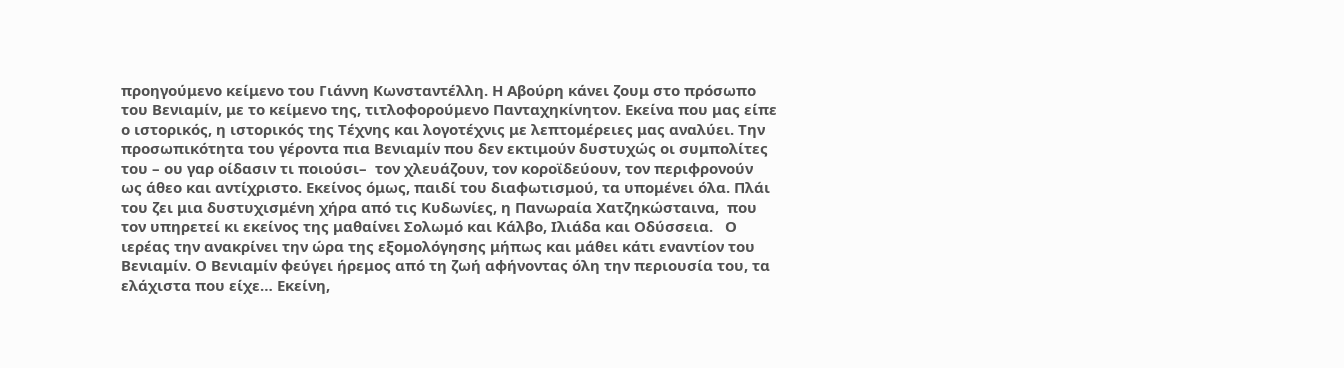προηγούμενο κείμενο του Γιάννη Κωνσταντέλλη. Η Αβούρη κάνει ζουμ στο πρόσωπο του Βενιαμίν, με το κείμενο της, τιτλοφορούμενο Πανταχηκίνητον. Εκείνα που μας είπε ο ιστορικός, η ιστορικός της Τέχνης και λογοτέχνις με λεπτομέρειες μας αναλύει. Την προσωπικότητα του γέροντα πια Βενιαμίν που δεν εκτιμούν δυστυχώς οι συμπολίτες του – ου γαρ οίδασιν τι ποιούσι–  τον χλευάζουν, τον κοροϊδεύουν, τον περιφρονούν ως άθεο και αντίχριστο. Εκείνος όμως, παιδί του διαφωτισμού, τα υπομένει όλα. Πλάι του ζει μια δυστυχισμένη χήρα από τις Κυδωνίες, η Πανωραία Χατζηκώσταινα,  που τον υπηρετεί κι εκείνος της μαθαίνει Σολωμό και Κάλβο, Ιλιάδα και Οδύσσεια.   Ο ιερέας την ανακρίνει την ώρα της εξομολόγησης μήπως και μάθει κάτι εναντίον του Βενιαμίν. Ο Βενιαμίν φεύγει ήρεμος από τη ζωή αφήνοντας όλη την περιουσία του, τα ελάχιστα που είχε… Εκείνη,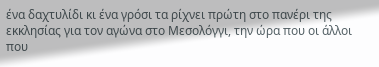ένα δαχτυλίδι κι ένα γρόσι τα ρίχνει πρώτη στο πανέρι της εκκλησίας για τον αγώνα στο Μεσολόγγι, την ώρα που οι άλλοι που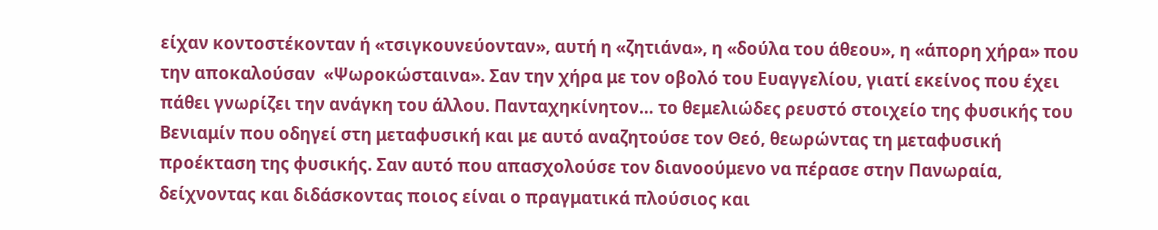είχαν κοντοστέκονταν ή «τσιγκουνεύονταν», αυτή η «ζητιάνα», η «δούλα του άθεου», η «άπορη χήρα» που την αποκαλούσαν  «Ψωροκώσταινα». Σαν την χήρα με τον οβολό του Ευαγγελίου, γιατί εκείνος που έχει πάθει γνωρίζει την ανάγκη του άλλου. Πανταχηκίνητον… το θεμελιώδες ρευστό στοιχείο της φυσικής του Βενιαμίν που οδηγεί στη μεταφυσική και με αυτό αναζητούσε τον Θεό, θεωρώντας τη μεταφυσική προέκταση της φυσικής. Σαν αυτό που απασχολούσε τον διανοούμενο να πέρασε στην Πανωραία,  δείχνοντας και διδάσκοντας ποιος είναι ο πραγματικά πλούσιος και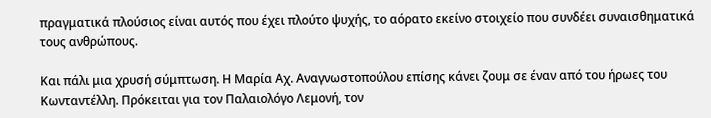πραγματικά πλούσιος είναι αυτός που έχει πλούτο ψυχής, το αόρατο εκείνο στοιχείο που συνδέει συναισθηματικά τους ανθρώπους.

Και πάλι μια χρυσή σύμπτωση. Η Μαρία Αχ. Αναγνωστοπούλου επίσης κάνει ζουμ σε έναν από του ήρωες του Κωνταντέλλη. Πρόκειται για τον Παλαιολόγο Λεμονή, τον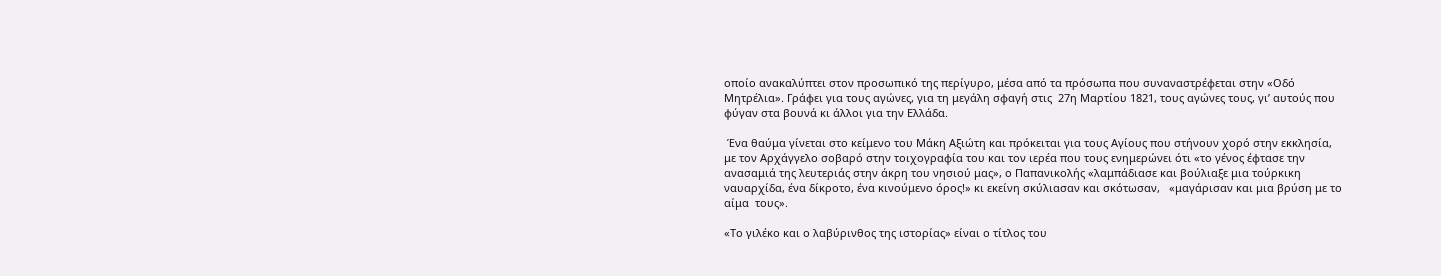οποίο ανακαλύπτει στον προσωπικό της περίγυρο, μέσα από τα πρόσωπα που συναναστρέφεται στην «Οδό Μητρέλια». Γράφει για τους αγώνες, για τη μεγάλη σφαγή στις  27η Μαρτίου 1821, τους αγώνες τους, γι’ αυτούς που φύγαν στα βουνά κι άλλοι για την Ελλάδα.

 Ένα θαύμα γίνεται στο κείμενο του Μάκη Αξιώτη και πρόκειται για τους Αγίους που στήνουν χορό στην εκκλησία, με τον Αρχάγγελο σοβαρό στην τοιχογραφία του και τον ιερέα που τους ενημερώνει ότι «το γένος έφτασε την ανασαμιά της λευτεριάς στην άκρη του νησιού μας», ο Παπανικολής «λαμπάδιασε και βούλιαξε μια τούρκικη ναυαρχίδα, ένα δίκροτο, ένα κινούμενο όρος!» κι εκείνη σκύλιασαν και σκότωσαν,   «μαγάρισαν και μια βρύση με το αίμα  τους».

«Το γιλέκο και ο λαβύρινθος της ιστορίας» είναι ο τίτλος του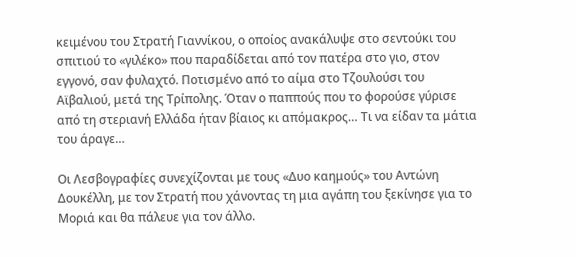κειμένου του Στρατή Γιαννίκου, ο οποίος ανακάλυψε στο σεντούκι του σπιτιού το «γιλέκο» που παραδίδεται από τον πατέρα στο γιο, στον εγγονό, σαν φυλαχτό. Ποτισμένο από το αίμα στο Τζουλούσι του Αϊβαλιού, μετά της Τρίπολης. Όταν ο παππούς που το φορούσε γύρισε από τη στεριανή Ελλάδα ήταν βίαιος κι απόμακρος… Τι να είδαν τα μάτια του άραγε…

Οι Λεσβογραφίες συνεχίζονται με τους «Δυο καημούς» του Αντώνη Δουκέλλη, με τον Στρατή που χάνοντας τη μια αγάπη του ξεκίνησε για το Μοριά και θα πάλευε για τον άλλο.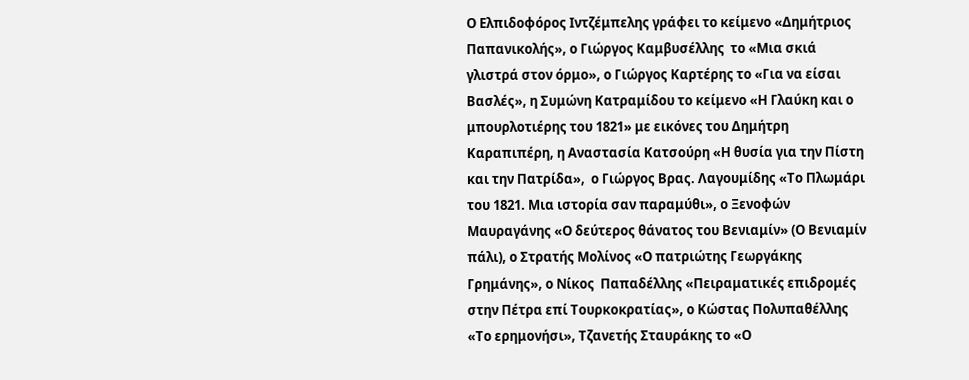Ο Ελπιδοφόρος Ιντζέμπελης γράφει το κείμενο «Δημήτριος Παπανικολής», ο Γιώργος Καμβυσέλλης  το «Μια σκιά γλιστρά στον όρμο», ο Γιώργος Καρτέρης το «Για να είσαι Βασλές», η Συμώνη Κατραμίδου το κείμενο «Η Γλαύκη και ο μπουρλοτιέρης του 1821» με εικόνες του Δημήτρη Καραπιπέρη, η Αναστασία Κατσούρη «Η θυσία για την Πίστη και την Πατρίδα»,  ο Γιώργος Βρας. Λαγουμίδης «Το Πλωμάρι του 1821. Μια ιστορία σαν παραμύθι», ο Ξενοφών Μαυραγάνης «Ο δεύτερος θάνατος του Βενιαμίν» (Ο Βενιαμίν πάλι), ο Στρατής Μολίνος «Ο πατριώτης Γεωργάκης Γρημάνης», ο Νίκος  Παπαδέλλης «Πειραματικές επιδρομές στην Πέτρα επί Τουρκοκρατίας», ο Κώστας Πολυπαθέλλης «Το ερημονήσι», Τζανετής Σταυράκης το «Ο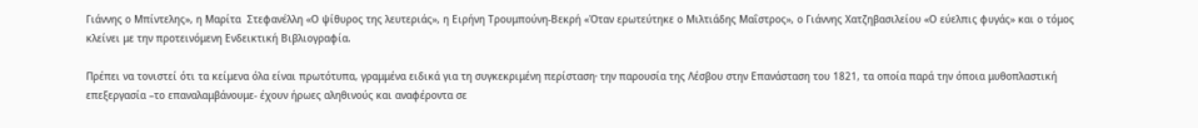Γιάννης ο Μπίντελης», η Μαρίτα  Στεφανέλλη «Ο ψίθυρος της λευτεριάς», η Ειρήνη Τρουμπούνη-Βεκρή «Όταν ερωτεύτηκε ο Μιλτιάδης Μαΐστρος», ο Γιάννης Χατζηβασιλείου «Ο εύελπις φυγάς» και ο τόμος κλείνει με την προτεινόμενη Ενδεικτική Βιβλιογραφία.

Πρέπει να τονιστεί ότι τα κείμενα όλα είναι πρωτότυπα, γραμμένα ειδικά για τη συγκεκριμένη περίσταση∙ την παρουσία της Λέσβου στην Επανάσταση του 1821, τα οποία παρά την όποια μυθοπλαστική επεξεργασία –το επαναλαμβάνουμε- έχουν ήρωες αληθινούς και αναφέροντα σε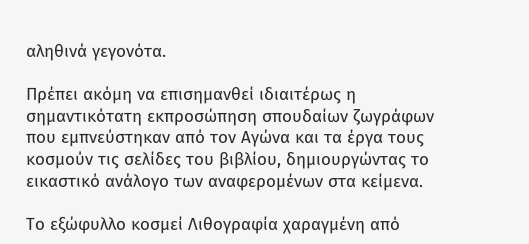αληθινά γεγονότα.

Πρέπει ακόμη να επισημανθεί ιδιαιτέρως η σημαντικότατη εκπροσώπηση σπουδαίων ζωγράφων που εμπνεύστηκαν από τον Αγώνα και τα έργα τους κοσμούν τις σελίδες του βιβλίου, δημιουργώντας το εικαστικό ανάλογο των αναφερομένων στα κείμενα.

Το εξώφυλλο κοσμεί Λιθογραφία χαραγμένη από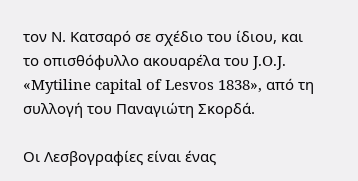τον Ν. Κατσαρό σε σχέδιο του ίδιου, και το οπισθόφυλλο ακουαρέλα του J.O.J. «Mytiline capital of Lesvos 1838», από τη συλλογή του Παναγιώτη Σκορδά.

Οι Λεσβογραφίες είναι ένας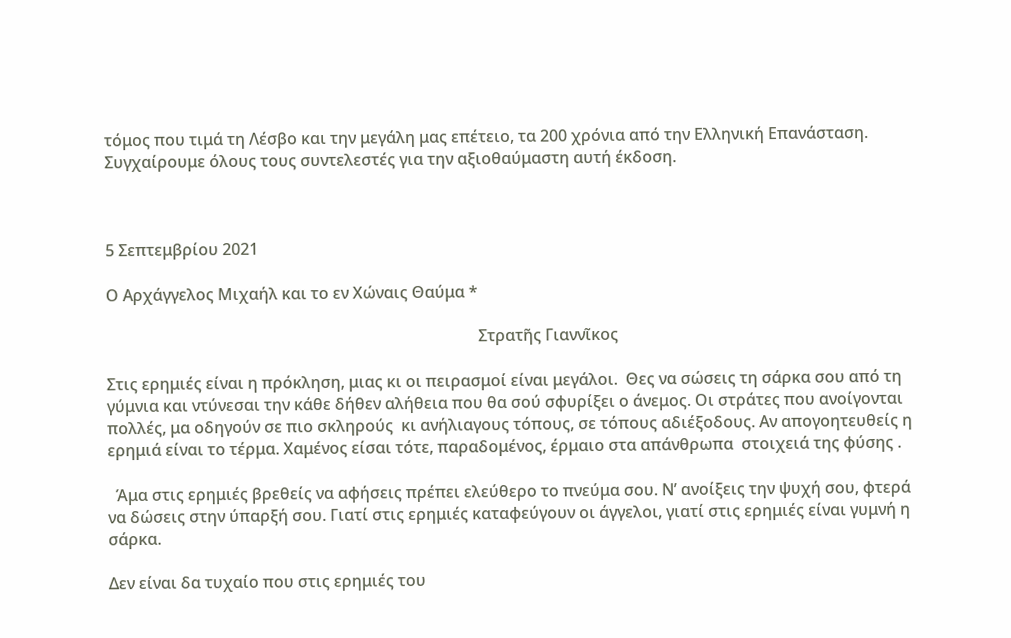τόμος που τιμά τη Λέσβο και την μεγάλη μας επέτειο, τα 200 χρόνια από την Ελληνική Επανάσταση. Συγχαίρουμε όλους τους συντελεστές για την αξιοθαύμαστη αυτή έκδοση.



5 Σεπτεμβρίου 2021

Ο Αρχάγγελος Μιχαήλ και το εν Χώναις Θαύμα *

                                                                                             Στρατῆς Γιαννῖκος

Στις ερημιές είναι η πρόκληση, μιας κι οι πειρασμοί είναι μεγάλοι.  Θες να σώσεις τη σάρκα σου από τη γύμνια και ντύνεσαι την κάθε δήθεν αλήθεια που θα σού σφυρίξει ο άνεμος. Οι στράτες που ανοίγονται πολλές, μα οδηγούν σε πιο σκληρούς  κι ανήλιαγους τόπους, σε τόπους αδιέξοδους. Αν απογοητευθείς η  ερημιά είναι το τέρμα. Χαμένος είσαι τότε, παραδομένος, έρμαιο στα απάνθρωπα  στοιχειά της φύσης .

  Άμα στις ερημιές βρεθείς να αφήσεις πρέπει ελεύθερο το πνεύμα σου. Ν’ ανοίξεις την ψυχή σου, φτερά  να δώσεις στην ύπαρξή σου. Γιατί στις ερημιές καταφεύγουν οι άγγελοι, γιατί στις ερημιές είναι γυμνή η σάρκα.

Δεν είναι δα τυχαίο που στις ερημιές του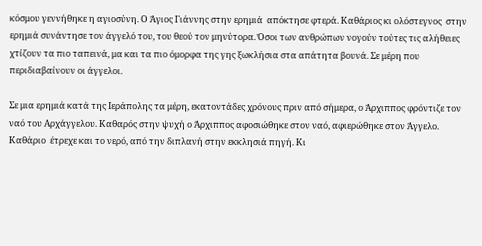κόσμου γεννήθηκε η αγιοσύνη. Ο Άγιος Γιάννης στην ερημιά  απόκτησε φτερά. Καθάριος κι ολόστεγνος  στην ερημιά συνάντησε τον άγγελό του, του θεού τον μηνύτορα. Όσοι των ανθρώπων νογούν τούτες τις αλήθειες χτίζουν τα πιο ταπεινά, μα και τα πιο όμορφα της γης ξωκλήσια στα απάτητα βουνά. Σε μέρη που περιδιαβαίνουν οι άγγελοι.

Σε μια ερημιά κατά της Ιεράπολης τα μέρη, εκατοντάδες χρόνους πριν από σήμερα, ο Άρχιππος φρόντιζε τον ναό του Αρχάγγελου. Καθαρός στην ψυχή ο Άρχιππος αφοσιώθηκε στον ναό, αφιερώθηκε στον Άγγελο.  Καθάριο  έτρεχε και το νερό, από την διπλανή στην εκκλησιά πηγή. Κι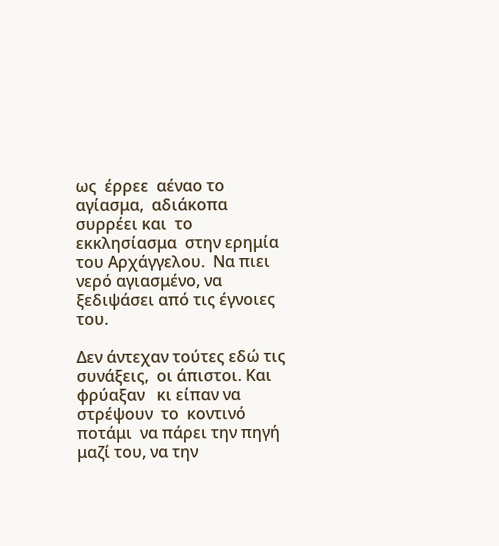ως  έρρεε  αέναο το αγίασμα,  αδιάκοπα συρρέει και  το εκκλησίασμα  στην ερημία του Αρχάγγελου.  Να πιει νερό αγιασμένο, να ξεδιψάσει από τις έγνοιες του.

Δεν άντεχαν τούτες εδώ τις συνάξεις,  οι άπιστοι. Και φρύαξαν   κι είπαν να στρέψουν  το  κοντινό ποτάμι  να πάρει την πηγή μαζί του, να την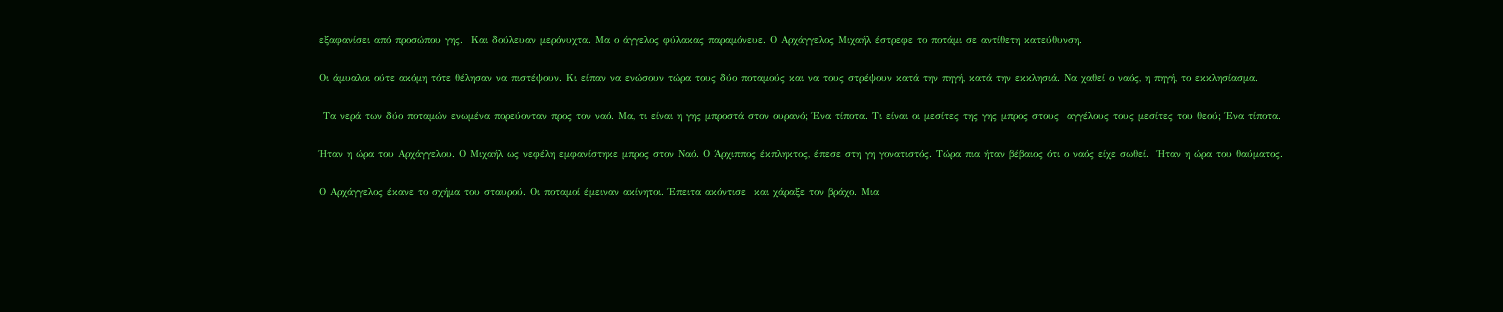εξαφανίσει από προσώπου γης.  Και δούλευαν μερόνυχτα. Μα ο άγγελος φύλακας παραμόνευε. Ο Αρχάγγελος Μιχαήλ έστρεφε το ποτάμι σε αντίθετη κατεύθυνση.

Οι άμυαλοι ούτε ακόμη τότε θέλησαν να πιστέψουν. Κι είπαν να ενώσουν τώρα τους δύο ποταμούς και να τους στρέψουν κατά την πηγή, κατά την εκκλησιά. Να χαθεί ο ναός, η πηγή, το εκκλησίασμα.

 Τα νερά των δύο ποταμών ενωμένα πορεύονταν προς τον ναό. Μα, τι είναι η γης μπροστά στον ουρανό; Ένα τίποτα. Τι είναι οι μεσίτες της γης μπρος στους  αγγέλους τους μεσίτες του θεού; Ένα τίποτα.

Ήταν η ώρα του Αρχάγγελου. Ο Μιχαήλ ως νεφέλη εμφανίστηκε μπρος στον Ναό. Ο Άρχιππος έκπληκτος, έπεσε στη γη γονατιστός. Τώρα πια ήταν βέβαιος ότι ο ναός είχε σωθεί.  Ήταν η ώρα του θαύματος.

Ο Αρχάγγελος έκανε το σχήμα του σταυρού. Οι ποταμοί έμειναν ακίνητοι. Έπειτα ακόντισε  και χάραξε τον βράχο. Μια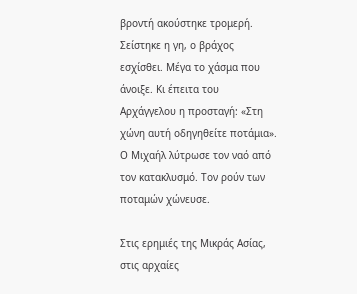βροντή ακούστηκε τρομερή. Σείστηκε η γη, ο βράχος  εσχίσθει. Μέγα το χάσμα που άνοιξε. Κι έπειτα του Αρχάγγελου η προσταγή: «Στη χώνη αυτή οδηγηθείτε ποτάμια». Ο Μιχαήλ λύτρωσε τον ναό από τον κατακλυσμό. Τον ρούν των ποταμών χώνευσε.

Στις ερημιές της Μικράς Ασίας,  στις αρχαίες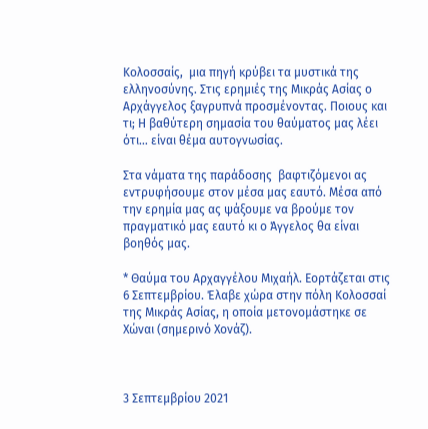Κολοσσαίς,  μια πηγή κρύβει τα μυστικά της ελληνοσύνης. Στις ερημιές της Μικράς Ασίας ο Αρχάγγελος ξαγρυπνά προσμένοντας. Ποιους και τι; Η βαθύτερη σημασία του θαύματος μας λέει ότι… είναι θέμα αυτογνωσίας.

Στα νάματα της παράδοσης  βαφτιζόμενοι ας εντρυφήσουμε στον μέσα μας εαυτό. Μέσα από την ερημία μας ας ψάξουμε να βρούμε τον πραγματικό μας εαυτό κι ο Άγγελος θα είναι βοηθός μας.

* Θαύμα του Αρχαγγέλου Μιχαήλ. Εορτάζεται στις 6 Σεπτεμβρίου. Έλαβε χώρα στην πόλη Κολοσσαί της Μικράς Ασίας, η οποία μετονομάστηκε σε Χώναι (σημερινό Χονάζ).



3 Σεπτεμβρίου 2021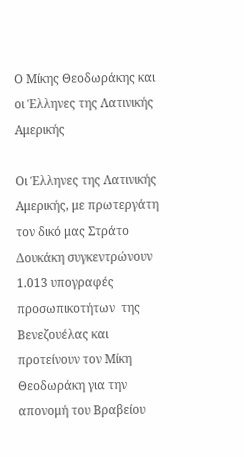Ο Μίκης Θεοδωράκης και οι Έλληνες της Λατινικής Αμερικής

Οι Έλληνες της Λατινικής Αμερικής, με πρωτεργάτη τον δικό μας Στράτο Δουκάκη συγκεντρώνουν  1.013 υπογραφές προσωπικοτήτων  της Βενεζουέλας και προτείνουν τον Μίκη Θεοδωράκη για την απονομή του Βραβείου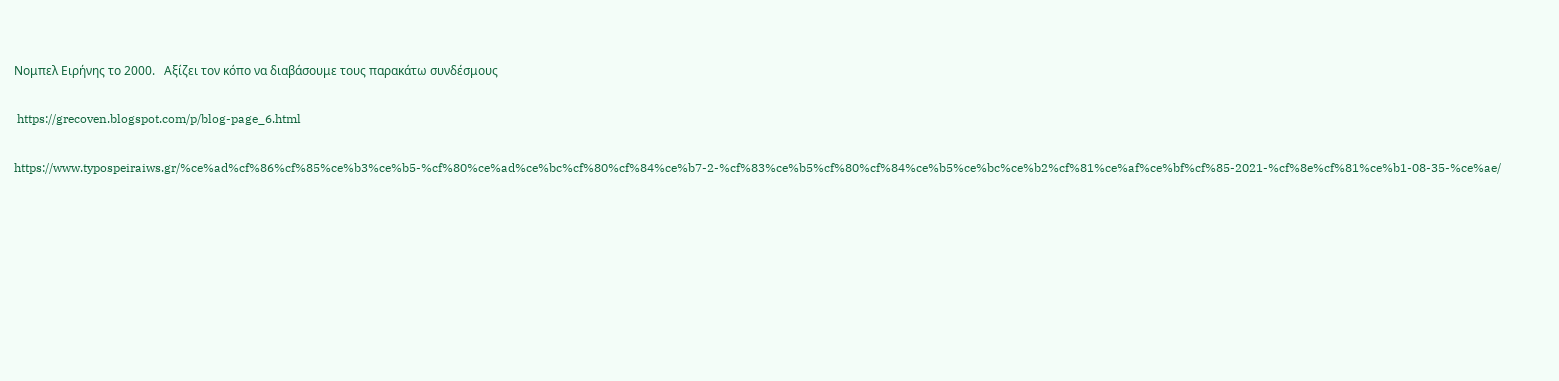Νομπελ Ειρήνης το 2000.   Αξίζει τον κόπο να διαβάσουμε τους παρακάτω συνδέσμους

 https://grecoven.blogspot.com/p/blog-page_6.html

https://www.typospeiraiws.gr/%ce%ad%cf%86%cf%85%ce%b3%ce%b5-%cf%80%ce%ad%ce%bc%cf%80%cf%84%ce%b7-2-%cf%83%ce%b5%cf%80%cf%84%ce%b5%ce%bc%ce%b2%cf%81%ce%af%ce%bf%cf%85-2021-%cf%8e%cf%81%ce%b1-08-35-%ce%ae/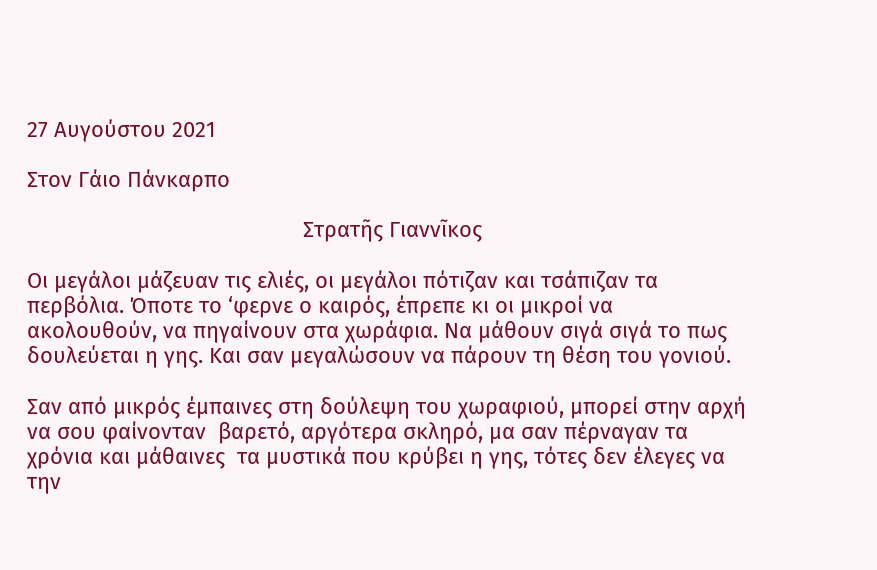27 Αυγούστου 2021

Στον Γάιο Πάνκαρπο

                                              Στρατῆς Γιαννῖκος

Οι μεγάλοι μάζευαν τις ελιές, οι μεγάλοι πότιζαν και τσάπιζαν τα περβόλια. Όποτε το ‘φερνε ο καιρός, έπρεπε κι οι μικροί να ακολουθούν, να πηγαίνουν στα χωράφια. Να μάθουν σιγά σιγά το πως δουλεύεται η γης. Και σαν μεγαλώσουν να πάρουν τη θέση του γονιού.

Σαν από μικρός έμπαινες στη δούλεψη του χωραφιού, μπορεί στην αρχή να σου φαίνονταν  βαρετό, αργότερα σκληρό, μα σαν πέρναγαν τα χρόνια και μάθαινες  τα μυστικά που κρύβει η γης, τότες δεν έλεγες να την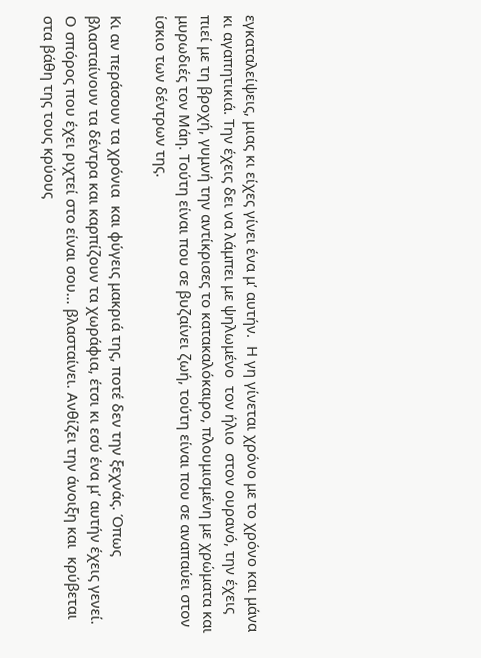εγκαταλείψεις, μιας κι είχες γίνει ένα μ’ αυτήν.  Η γη γίνεται χρόνο με το χρόνο και μάνα κι αγαπητικιά. Την έχεις δει να λάμπει με ψηλωμένο  τον ήλιο  στον ουρανό, την έχεις πιεί με τη βροχή, γυμνή την αντίκρισες το κατακαλόκαιρο, πλουμισμένη με χρώματα και μυρωδιές τον Μάη. Τούτη είναι που σε βυζαίνει ζωή, τούτη είναι που σε αναπαύει στον ίσκιο των δέντρων της.

Κι αν περάσουν τα χρόνια  και φύγεις μακριά της, ποτέ δεν την ξεχνάς. Όπως βλασταίνουν τα δέντρα και καρπίζουν τα χωράφια, έτσι κι εσύ ένα μ’ αυτήν έχεις γενεί. Ο σπόρος που έχει ριχτεί στο είναι σου… βλασταίνει. Ανθίζει την άνοιξη και  κρύβεται στα βάθη της τους κρύους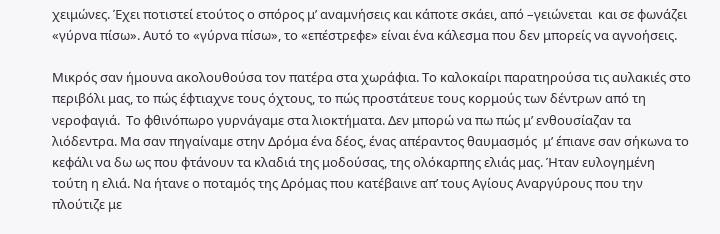χειμώνες. Έχει ποτιστεί ετούτος ο σπόρος μ’ αναμνήσεις και κάποτε σκάει, από –γειώνεται  και σε φωνάζει «γύρνα πίσω». Αυτό το «γύρνα πίσω», το «επέστρεφε» είναι ένα κάλεσμα που δεν μπορείς να αγνοήσεις.

Μικρός σαν ήμουνα ακολουθούσα τον πατέρα στα χωράφια. Το καλοκαίρι παρατηρούσα τις αυλακιές στο περιβόλι μας, το πώς έφτιαχνε τους όχτους, το πώς προστάτευε τους κορμούς των δέντρων από τη νεροφαγιά.  Το φθινόπωρο γυρνάγαμε στα λιοκτήματα. Δεν μπορώ να πω πώς μ’ ενθουσίαζαν τα λιόδεντρα. Μα σαν πηγαίναμε στην Δρόμα ένα δέος, ένας απέραντος θαυμασμός  μ’ έπιανε σαν σήκωνα το κεφάλι να δω ως που φτάνουν τα κλαδιά της μοδούσας, της ολόκαρπης ελιάς μας. Ήταν ευλογημένη τούτη η ελιά. Να ήτανε ο ποταμός της Δρόμας που κατέβαινε απ’ τους Αγίους Αναργύρους που την πλούτιζε με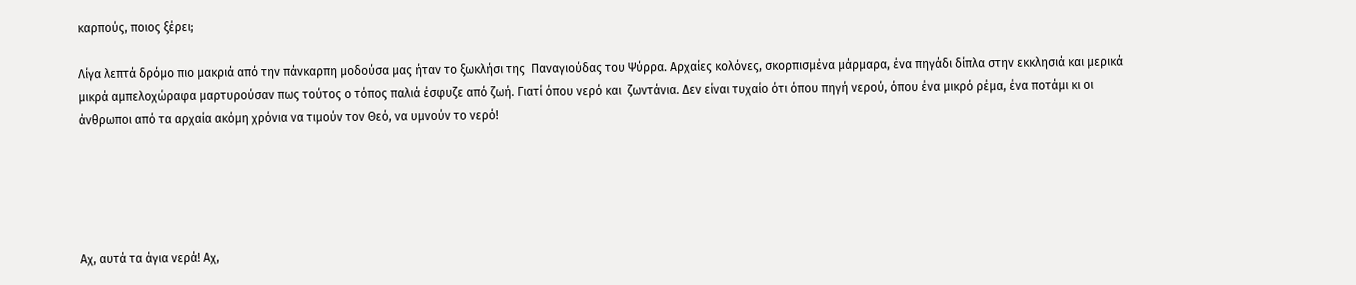καρπούς, ποιος ξέρει;

Λίγα λεπτά δρόμο πιο μακριά από την πάνκαρπη μοδούσα μας ήταν το ξωκλήσι της  Παναγιούδας του Ψύρρα. Αρχαίες κολόνες, σκορπισμένα μάρμαρα, ένα πηγάδι δίπλα στην εκκλησιά και μερικά μικρά αμπελοχώραφα μαρτυρούσαν πως τούτος ο τόπος παλιά έσφυζε από ζωή. Γιατί όπου νερό και  ζωντάνια. Δεν είναι τυχαίο ότι όπου πηγή νερού, όπου ένα μικρό ρέμα, ένα ποτάμι κι οι άνθρωποι από τα αρχαία ακόμη χρόνια να τιμούν τον Θεό, να υμνούν το νερό!





Αχ, αυτά τα άγια νερά! Αχ,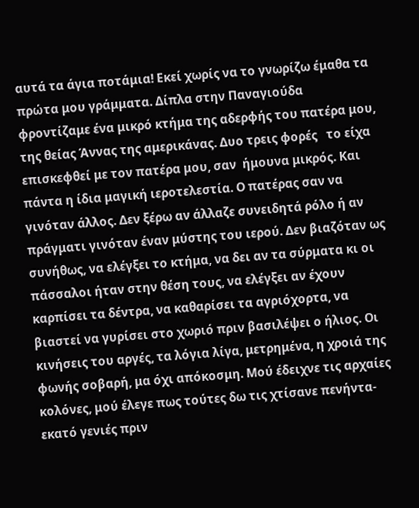αυτά τα άγια ποτάμια! Εκεί χωρίς να το γνωρίζω έμαθα τα πρώτα μου γράμματα. Δίπλα στην Παναγιούδα φροντίζαμε ένα μικρό κτήμα της αδερφής του πατέρα μου, της θείας Άννας της αμερικάνας. Δυο τρεις φορές   το είχα επισκεφθεί με τον πατέρα μου, σαν  ήμουνα μικρός. Και πάντα η ίδια μαγική ιεροτελεστία. Ο πατέρας σαν να  γινόταν άλλος. Δεν ξέρω αν άλλαζε συνειδητά ρόλο ή αν πράγματι γινόταν έναν μύστης του ιερού. Δεν βιαζόταν ως συνήθως, να ελέγξει το κτήμα, να δει αν τα σύρματα κι οι πάσσαλοι ήταν στην θέση τους, να ελέγξει αν έχουν καρπίσει τα δέντρα, να καθαρίσει τα αγριόχορτα, να βιαστεί να γυρίσει στο χωριό πριν βασιλέψει ο ήλιος. Οι κινήσεις του αργές, τα λόγια λίγα, μετρημένα, η χροιά της φωνής σοβαρή, μα όχι απόκοσμη. Μού έδειχνε τις αρχαίες κολόνες, μού έλεγε πως τούτες δω τις χτίσανε πενήντα-εκατό γενιές πριν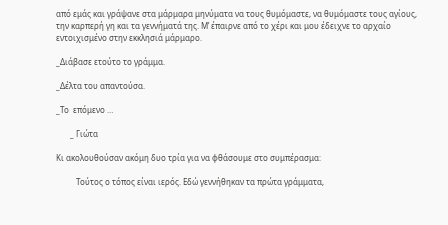από εμάς και γράψανε στα μάρμαρα μηνύματα να τους θυμόμαστε, να θυμόμαστε τους αγίους, την καρπερή γη και τα γεννήματά της. Μ’ έπαιρνε από το χέρι και μου έδειχνε το αρχαίο εντοιχισμένο στην εκκλησιά μάρμαρο.

_Διάβασε ετούτο το γράμμα.

_Δέλτα του απαντούσα.

_Το  επόμενο …

       _ Γιώτα

Κι ακολουθούσαν ακόμη δυο τρία για να φθάσουμε στο συμπέρασμα:

          Τούτος ο τόπος είναι ιερός. Εδώ γεννήθηκαν τα πρώτα γράμματα,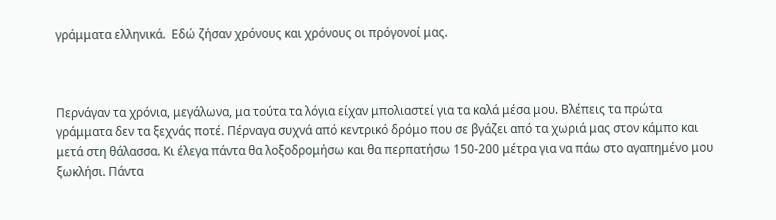γράμματα ελληνικά.  Εδώ ζήσαν χρόνους και χρόνους οι πρόγονοί μας.



Περνάγαν τα χρόνια, μεγάλωνα, μα τούτα τα λόγια είχαν μπολιαστεί για τα καλά μέσα μου. Βλέπεις τα πρώτα γράμματα δεν τα ξεχνάς ποτέ. Πέρναγα συχνά από κεντρικό δρόμο που σε βγάζει από τα χωριά μας στον κάμπο και μετά στη θάλασσα. Κι έλεγα πάντα θα λοξοδρομήσω και θα περπατήσω 150-200 μέτρα για να πάω στο αγαπημένο μου ξωκλήσι. Πάντα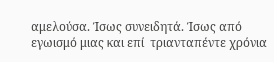αμελούσα. Ίσως συνειδητά. Ίσως από εγωισμό μιας και επί  τριανταπέντε χρόνια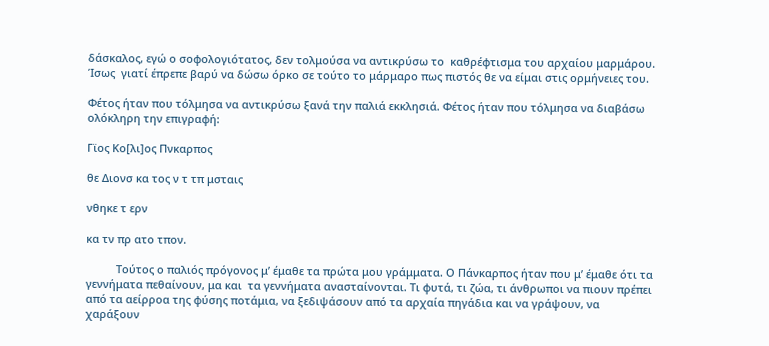δάσκαλος, εγώ ο σοφολογιότατος, δεν τολμούσα να αντικρύσω το  καθρέφτισμα του αρχαίου μαρμάρου. Ίσως  γιατί έπρεπε βαρύ να δώσω όρκο σε τούτο το μάρμαρο πως πιστός θε να είμαι στις ορμήνειες του.

Φέτος ήταν που τόλμησα να αντικρύσω ξανά την παλιά εκκλησιά. Φέτος ήταν που τόλμησα να διαβάσω ολόκληρη την επιγραφή:

Γϊος Κο[λι]ος Πνκαρπος

θε Διονσ κα τος ν τ τπ μσταις

νθηκε τ ερν

κα τν πρ ατο τπον.

          Τούτος ο παλιός πρόγονος μ’ έμαθε τα πρώτα μου γράμματα. Ο Πάνκαρπος ήταν που μ’ έμαθε ότι τα γεννήματα πεθαίνουν, μα και  τα γεννήματα ανασταίνονται. Τι φυτά, τι ζώα, τι άνθρωποι να πιουν πρέπει από τα αείρροα της φύσης ποτάμια, να ξεδιψάσουν από τα αρχαία πηγάδια και να γράψουν, να χαράξουν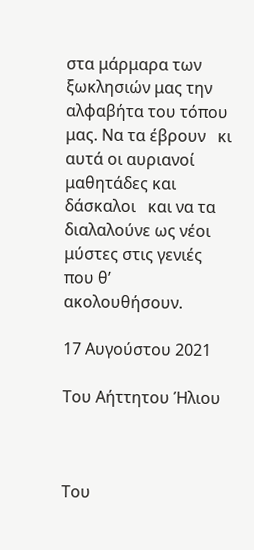στα μάρμαρα των ξωκλησιών μας την αλφαβήτα του τόπου μας. Να τα έβρουν   κι αυτά οι αυριανοί μαθητάδες και δάσκαλοι   και να τα διαλαλούνε ως νέοι μύστες στις γενιές που θ’ ακολουθήσουν.

17 Αυγούστου 2021

Του Αήττητου Ήλιου



Του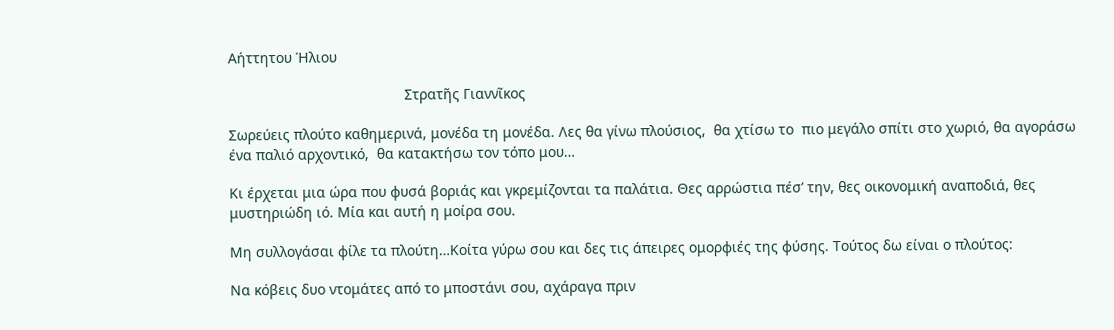Αήττητου Ήλιου

                                            Στρατῆς Γιαννῖκος

Σωρεύεις πλούτο καθημερινά, μονέδα τη μονέδα. Λες θα γίνω πλούσιος,  θα χτίσω το  πιο μεγάλο σπίτι στο χωριό, θα αγοράσω ένα παλιό αρχοντικό,  θα κατακτήσω τον τόπο μου…

Κι έρχεται μια ώρα που φυσά βοριάς και γκρεμίζονται τα παλάτια. Θες αρρώστια πέσ’ την, θες οικονομική αναποδιά, θες  μυστηριώδη ιό. Μία και αυτή η μοίρα σου.

Μη συλλογάσαι φίλε τα πλούτη…Κοίτα γύρω σου και δες τις άπειρες ομορφιές της φύσης. Τούτος δω είναι ο πλούτος:

Να κόβεις δυο ντομάτες από το μποστάνι σου, αχάραγα πριν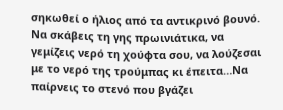σηκωθεί ο ήλιος από τα αντικρινό βουνό. Να σκάβεις τη γης πρωινιάτικα, να γεμίζεις νερό τη χούφτα σου, να λούζεσαι με το νερό της τρούμπας κι έπειτα…Να παίρνεις το στενό που βγάζει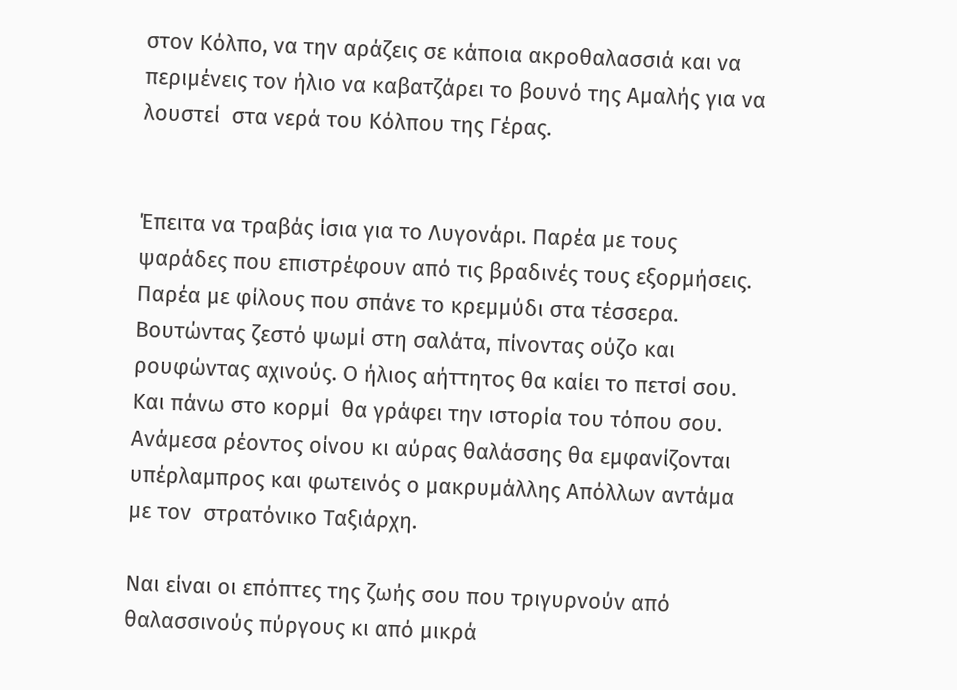στον Κόλπο, να την αράζεις σε κάποια ακροθαλασσιά και να περιμένεις τον ήλιο να καβατζάρει το βουνό της Αμαλής για να λουστεί  στα νερά του Κόλπου της Γέρας.


Έπειτα να τραβάς ίσια για το Λυγονάρι. Παρέα με τους ψαράδες που επιστρέφουν από τις βραδινές τους εξορμήσεις. Παρέα με φίλους που σπάνε το κρεμμύδι στα τέσσερα.  Βουτώντας ζεστό ψωμί στη σαλάτα, πίνοντας ούζο και ρουφώντας αχινούς. Ο ήλιος αήττητος θα καίει το πετσί σου. Και πάνω στο κορμί  θα γράφει την ιστορία του τόπου σου. Ανάμεσα ρέοντος οίνου κι αύρας θαλάσσης θα εμφανίζονται υπέρλαμπρος και φωτεινός ο μακρυμάλλης Απόλλων αντάμα με τον  στρατόνικο Ταξιάρχη.

Ναι είναι οι επόπτες της ζωής σου που τριγυρνούν από θαλασσινούς πύργους κι από μικρά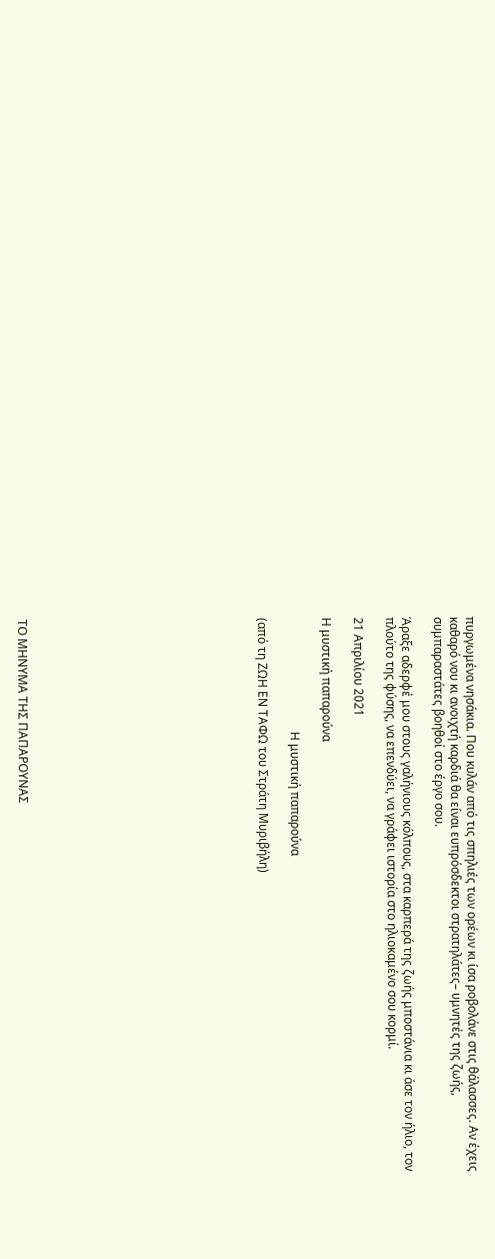πυργωμένα νησάκια. Που κυλάν από τις σπηλιές των ορέων κι ίσα ροβολάνε στις θάλασσες. Αν έχεις καθαρό νου κι ανοιχτή καρδιά θα είναι ευπρόσδεκτοι στρατηλάτες– υμνητές της ζωής, συμπαραστάτες βοηθοί στο έργο σου.

Άραξε αδερφέ μου στους γαλήνιους κόλπους, στα καρπερά της ζωής μποστάνια κι άσε τον ήλιο, τον πλούτο της φύσης, να επενδύει, να γράφει ιστορία στο ηλιοκαμένο σου κορμί.

21 Απριλίου 2021

Η μυστική παπαρούνα

                                      Η μυστική παπαρούνα

(από τη ΖΩΗ ΕΝ ΤΑΦΩ του Στράτη Μυριβήλη)














ΤΟ ΜΗΝΥΜΑ ΤΗΣ ΠΑΠΑΡΟΥΝΑΣ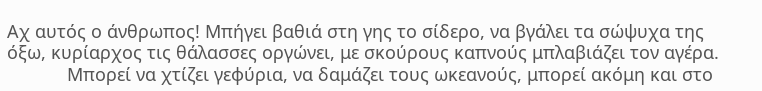Αχ αυτός ο άνθρωπος! Mπήγει βαθιά στη γης το σίδερο, να βγάλει τα σώψυχα της όξω, κυρίαρχος τις θάλασσες οργώνει, με σκούρους καπνούς μπλαβιάζει τον αγέρα.
            Μπορεί να χτίζει γεφύρια, να δαμάζει τους ωκεανούς, μπορεί ακόμη και στο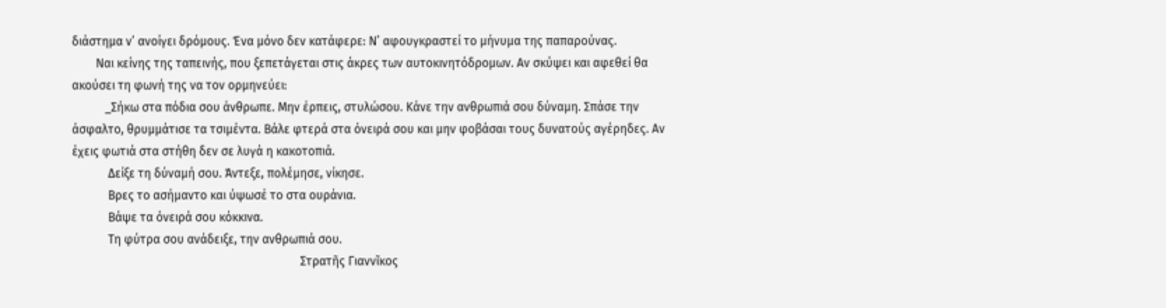διάστημα ν’ ανοίγει δρόμους. Ένα μόνο δεν κατάφερε: Ν’ αφουγκραστεί το μήνυμα της παπαρούνας.
        Ναι κείνης της ταπεινής, που ξεπετάγεται στις άκρες των αυτοκινητόδρομων. Αν σκύψει και αφεθεί θα ακούσει τη φωνή της να τον ορμηνεύει:
           _Σήκω στα πόδια σου άνθρωπε. Μην έρπεις, στυλώσου. Κάνε την ανθρωπιά σου δύναμη. Σπάσε την άσφαλτο, θρυμμάτισε τα τσιμέντα. Βάλε φτερά στα όνειρά σου και μην φοβάσαι τους δυνατούς αγέρηδες. Αν έχεις φωτιά στα στήθη δεν σε λυγά η κακοτοπιά.
            Δείξε τη δύναμή σου. Άντεξε, πολέμησε, νίκησε.
            Βρες το ασήμαντο και ύψωσέ το στα ουράνια.
            Βάψε τα όνειρά σου κόκκινα.
            Τη φύτρα σου ανάδειξε, την ανθρωπιά σου.
                                                                            Στρατῆς Γιαννῖκος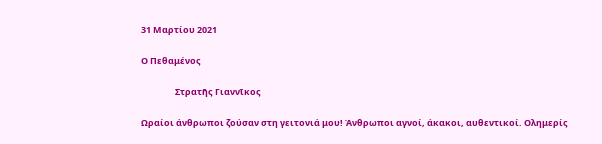31 Μαρτίου 2021

Ο Πεθαμένος

                 Στρατῆς Γιαννῖκος

Ωραίοι άνθρωποι ζούσαν στη γειτονιά μου! Άνθρωποι αγνοί, άκακοι, αυθεντικοί. Ολημερίς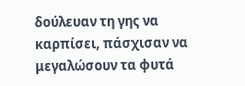δούλευαν τη γης να καρπίσει, πάσχισαν να μεγαλώσουν τα φυτά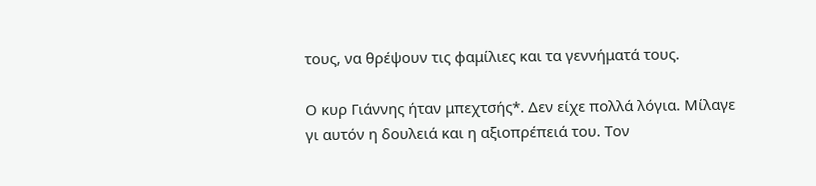τους, να θρέψουν τις φαμίλιες και τα γεννήματά τους.

Ο κυρ Γιάννης ήταν μπεχτσής*. Δεν είχε πολλά λόγια. Μίλαγε γι αυτόν η δουλειά και η αξιοπρέπειά του. Τον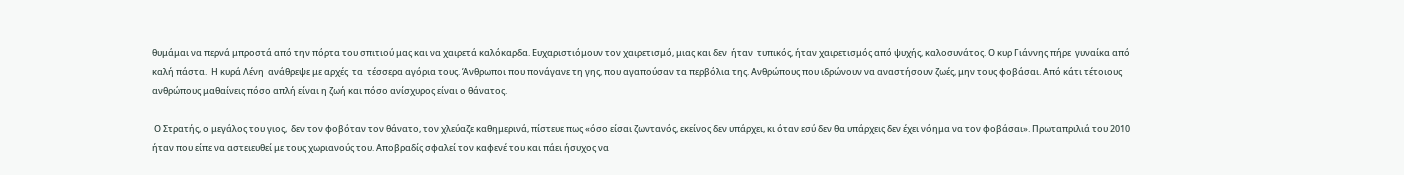θυμάμαι να περνά μπροστά από την πόρτα του σπιτιού μας και να χαιρετά καλόκαρδα. Ευχαριστιόμουν τον χαιρετισμό, μιας και δεν  ήταν  τυπικός, ήταν χαιρετισμός από ψυχής, καλοσυνάτος. Ο κυρ Γιάννης πήρε  γυναίκα από καλή πάστα.  Η κυρά Λένη  ανάθρεψε με αρχές  τα  τέσσερα αγόρια τους. Άνθρωποι που πονάγανε τη γης, που αγαπούσαν τα περβόλια της. Ανθρώπους που ιδρώνουν να αναστήσουν ζωές, μην τους φοβάσαι. Από κάτι τέτοιους ανθρώπους μαθαίνεις πόσο απλή είναι η ζωή και πόσο ανίσχυρος είναι ο θάνατος.

 Ο Στρατής, ο μεγάλος του γιος,  δεν τον φοβόταν τον θάνατο, τον χλεύαζε καθημερινά, πίστευε πως «όσο είσαι ζωντανός, εκείνος δεν υπάρχει, κι όταν εσύ δεν θα υπάρχεις δεν έχει νόημα να τον φοβάσαι». Πρωταπριλιά του 2010 ήταν που είπε να αστειευθεί με τους χωριανούς του. Αποβραδίς σφαλεί τον καφενέ του και πάει ήσυχος να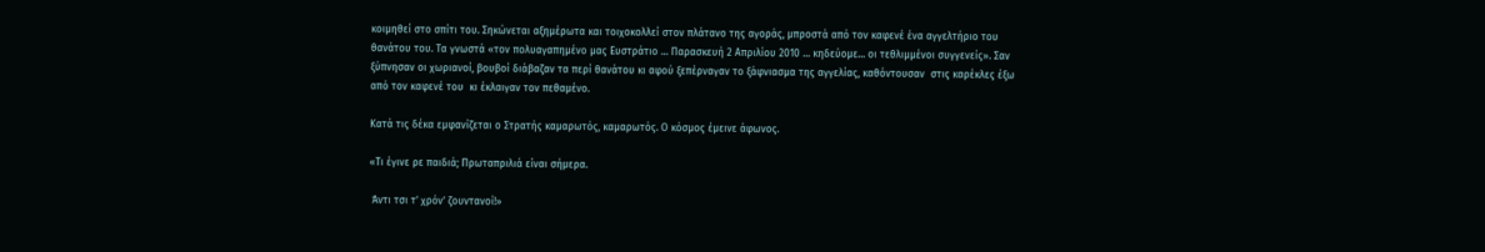κοιμηθεί στο σπίτι του. Σηκώνεται αξημέρωτα και τοιχοκολλεί στον πλάτανο της αγοράς, μπροστά από τον καφενέ ένα αγγελτήριο του  θανάτου του. Τα γνωστά «τον πολυαγαπημένο μας Ευστράτιο … Παρασκευή 2 Απριλίου 2010 … κηδεύομε… οι τεθλιμμένοι συγγενείς». Σαν ξύπνησαν οι χωριανοί, βουβοί διάβαζαν τα περί θανάτου κι αφού ξεπέρναγαν το ξάφνιασμα της αγγελίας, καθόντουσαν  στις καρέκλες έξω από τον καφενέ του  κι έκλαιγαν τον πεθαμένο.

Κατά τις δέκα εμφανίζεται ο Στρατής καμαρωτός, καμαρωτός. Ο κόσμος έμεινε άφωνος.

«Τι έγινε ρε παιδιά; Πρωταπριλιά είναι σήμερα.

 Άντι τσι τ’ χρόν’ ζουντανοί!»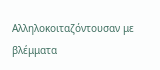Αλληλοκοιταζόντουσαν με βλέμματα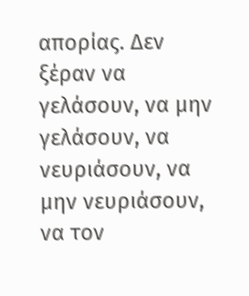απορίας. Δεν ξέραν να γελάσουν, να μην γελάσουν, να νευριάσουν, να μην νευριάσουν, να τον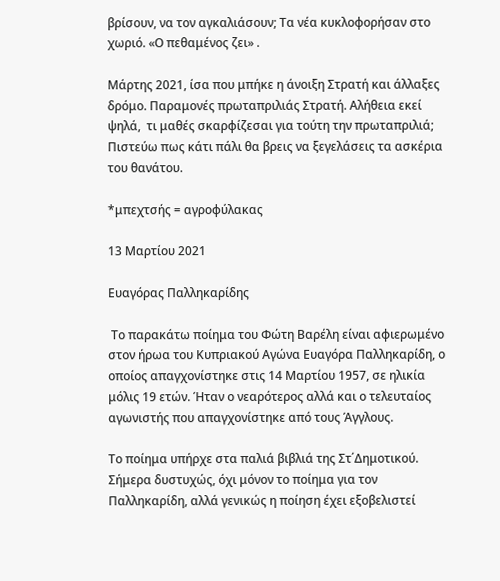βρίσουν, να τον αγκαλιάσουν; Τα νέα κυκλοφορήσαν στο χωριό. «Ο πεθαμένος ζει» .

Μάρτης 2021, ίσα που μπήκε η άνοιξη Στρατή και άλλαξες δρόμο. Παραμονές πρωταπριλιάς Στρατή. Αλήθεια εκεί ψηλά,  τι μαθές σκαρφίζεσαι για τούτη την πρωταπριλιά; Πιστεύω πως κάτι πάλι θα βρεις να ξεγελάσεις τα ασκέρια του θανάτου.

*μπεχτσής = αγροφύλακας

13 Μαρτίου 2021

Ευαγόρας Παλληκαρίδης

 Το παρακάτω ποίημα του Φώτη Βαρέλη είναι αφιερωμένο στον ήρωα του Κυπριακού Αγώνα Ευαγόρα Παλληκαρίδη, ο οποίος απαγχονίστηκε στις 14 Μαρτίου 1957, σε ηλικία μόλις 19 ετών. Ήταν ο νεαρότερος αλλά και ο τελευταίος αγωνιστής που απαγχονίστηκε από τους Άγγλους.

Το ποίημα υπήρχε στα παλιά βιβλιά της Στ΄Δημοτικού. Σήμερα δυστυχώς, όχι μόνον το ποίημα για τον Παλληκαρίδη, αλλά γενικώς η ποίηση έχει εξοβελιστεί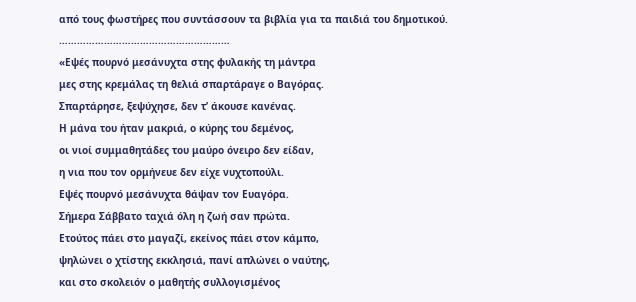από τους φωστήρες που συντάσσουν τα βιβλία για τα παιδιά του δημοτικού.
…………………………………………………
«Εψές πουρνό μεσάνυχτα στης φυλακής τη μάντρα
μες στης κρεμάλας τη θελιά σπαρτάραγε ο Βαγόρας.
Σπαρτάρησε, ξεψύχησε, δεν τ’ άκουσε κανένας.
Η μάνα του ήταν μακριά, ο κύρης του δεμένος,
οι νιοί συμμαθητάδες του μαύρο όνειρο δεν είδαν,
η νια που τον ορμήνευε δεν είχε νυχτοπούλι.
Εψές πουρνό μεσάνυχτα θάψαν τον Ευαγόρα.
Σήμερα Σάββατο ταχιά όλη η ζωή σαν πρώτα.
Ετούτος πάει στο μαγαζί, εκείνος πάει στον κάμπο,
ψηλώνει ο χτίστης εκκλησιά, πανί απλώνει ο ναύτης,
και στο σκολειόν ο μαθητής συλλογισμένος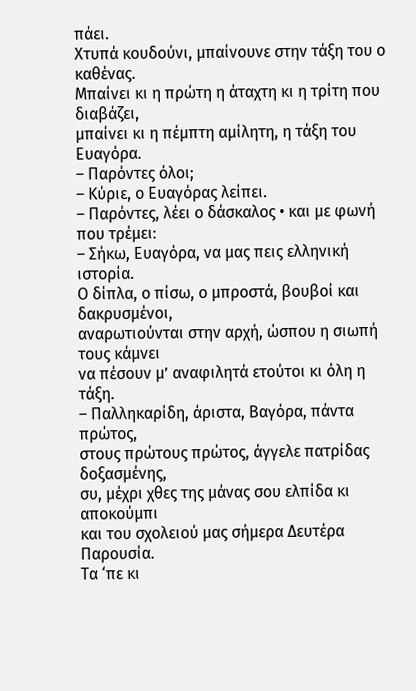πάει.
Χτυπά κουδούνι, μπαίνουνε στην τάξη του ο καθένας.
Μπαίνει κι η πρώτη η άταχτη κι η τρίτη που διαβάζει,
μπαίνει κι η πέμπτη αμίλητη, η τάξη του Ευαγόρα.
– Παρόντες όλοι;
– Κύριε, ο Ευαγόρας λείπει.
– Παρόντες, λέει ο δάσκαλος • και με φωνή που τρέμει:
– Σήκω, Ευαγόρα, να μας πεις ελληνική ιστορία.
Ο δίπλα, ο πίσω, ο μπροστά, βουβοί και δακρυσμένοι,
αναρωτιούνται στην αρχή, ώσπου η σιωπή τους κάμνει
να πέσουν μ’ αναφιλητά ετούτοι κι όλη η τάξη.
– Παλληκαρίδη, άριστα, Βαγόρα, πάντα πρώτος,
στους πρώτους πρώτος, άγγελε πατρίδας δοξασμένης,
συ, μέχρι χθες της μάνας σου ελπίδα κι αποκούμπι
και του σχολειού μας σήμερα Δευτέρα Παρουσία.
Τα ‘πε κι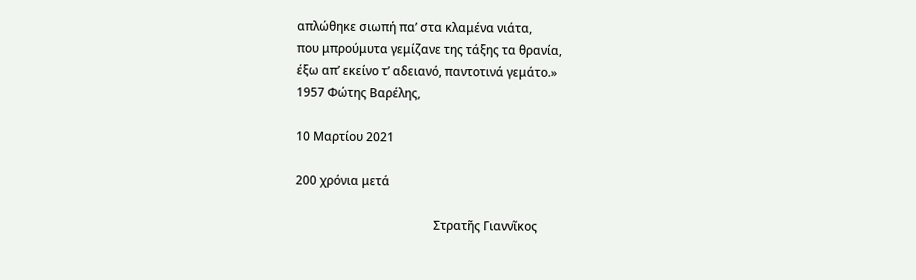απλώθηκε σιωπή πα’ στα κλαμένα νιάτα,
που μπρούμυτα γεμίζανε της τάξης τα θρανία,
έξω απ’ εκείνο τ’ αδειανό, παντοτινά γεμάτο.»
1957 Φώτης Βαρέλης,

10 Μαρτίου 2021

200 χρόνια μετά

                                              Στρατῆς Γιαννῖκος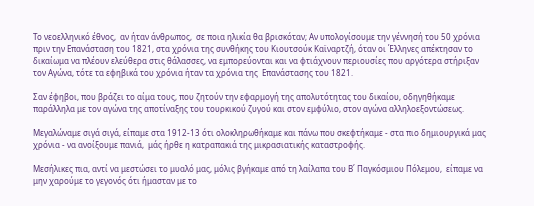Το νεοελληνικό έθνος,  αν ήταν άνθρωπος,  σε ποια ηλικία θα βρισκόταν; Αν υπολογίσουμε την γέννησή του 50 χρόνια πριν την Επανάσταση του 1821, στα χρόνια της συνθήκης του Κιουτσούκ Καϊναρτζή, όταν οι Έλληνες απέκτησαν το δικαίωμα να πλέουν ελεύθερα στις θάλασσες, να εμπορεύονται και να φτιάχνουν περιουσίες που αργότερα στήριξαν τον Αγώνα, τότε τα εφηβικά του χρόνια ήταν τα χρόνια της  Επανάστασης του 1821.

Σαν έφηβοι, που βράζει το αίμα τους, που ζητούν την εφαρμογή της απολυτότητας του δικαίου, οδηγηθήκαμε παράλληλα με τον αγώνα της αποτίναξης του τουρκικού ζυγού και στον εμφύλιο, στον αγώνα αλληλοεξοντώσεως.

Μεγαλώναμε σιγά σιγά, είπαμε στα 1912-13 ότι ολοκληρωθήκαμε και πάνω που σκεφτήκαμε - στα πιο δημιουργικά μας χρόνια - να ανοίξουμε πανιά,  μάς ήρθε η κατραπακιά της μικρασιατικής καταστροφής.

Μεσήλικες πια, αντί να μεστώσει το μυαλό μας, μόλις βγήκαμε από τη λαίλαπα του Β΄ Παγκόσμιου Πόλεμου,  είπαμε να μην χαρούμε το γεγονός ότι ήμασταν με το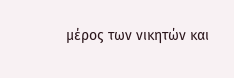μέρος των νικητών και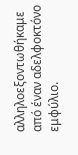αλληλοεξοντωθήκαμε από έναν αδελφοκτόνο εμφύλιο.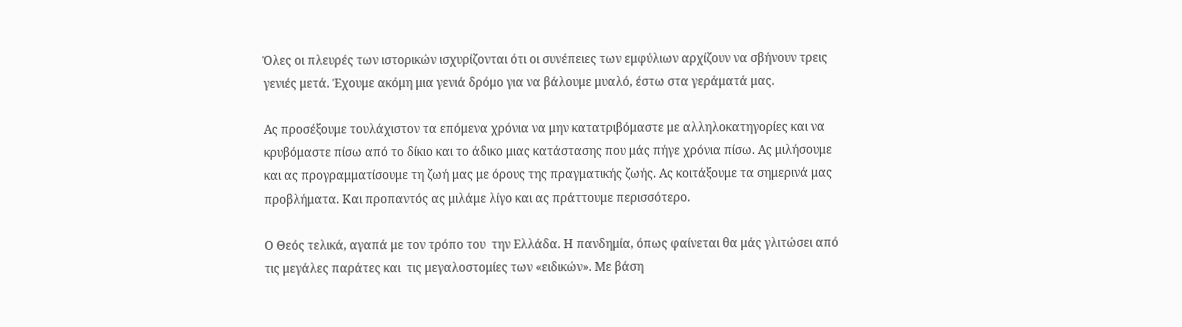Όλες οι πλευρές των ιστορικών ισχυρίζονται ότι οι συνέπειες των εμφύλιων αρχίζουν να σβήνουν τρεις γενιές μετά. Έχουμε ακόμη μια γενιά δρόμο για να βάλουμε μυαλό, έστω στα γεράματά μας.

Ας προσέξουμε τουλάχιστον τα επόμενα χρόνια να μην κατατριβόμαστε με αλληλοκατηγορίες και να κρυβόμαστε πίσω από το δίκιο και το άδικο μιας κατάστασης που μάς πήγε χρόνια πίσω. Ας μιλήσουμε και ας προγραμματίσουμε τη ζωή μας με όρους της πραγματικής ζωής. Ας κοιτάξουμε τα σημερινά μας προβλήματα. Και προπαντός ας μιλάμε λίγο και ας πράττουμε περισσότερο.

Ο Θεός τελικά, αγαπά με τον τρόπο του  την Ελλάδα. Η πανδημία, όπως φαίνεται θα μάς γλιτώσει από τις μεγάλες παράτες και  τις μεγαλοστομίες των «ειδικών». Με βάση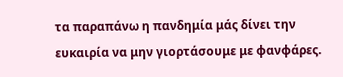τα παραπάνω η πανδημία μάς δίνει την ευκαιρία να μην γιορτάσουμε με φανφάρες.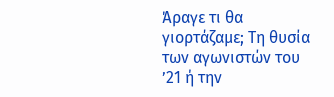Άραγε τι θα γιορτάζαμε; Τη θυσία των αγωνιστών του ’21 ή την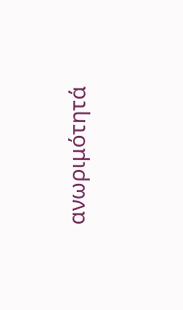ανωριμότητά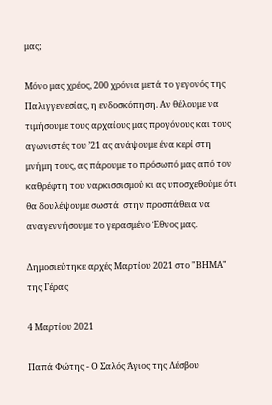μας;

Μόνο μας χρέος, 200 χρόνια μετά το γεγονός της Παλιγγενεσίας, η ενδοσκόπηση. Αν θέλουμε να τιμήσουμε τους αρχαίους μας προγόνους και τους αγωνιστές του ’21 ας ανάψουμε ένα κερί στη μνήμη τους, ας πάρουμε το πρόσωπό μας από τον καθρέφτη του ναρκισσισμού κι ας υποσχεθούμε ότι θα δουλέψουμε σωστά  στην προσπάθεια να αναγεννήσουμε το γερασμένο Έθνος μας.

Δημοσιεύτηκε αρχές Μαρτίου 2021 στο "ΒΗΜΑ" της Γέρας

4 Μαρτίου 2021

Παπά Φώτης - Ο Σαλός Άγιος της Λέσβου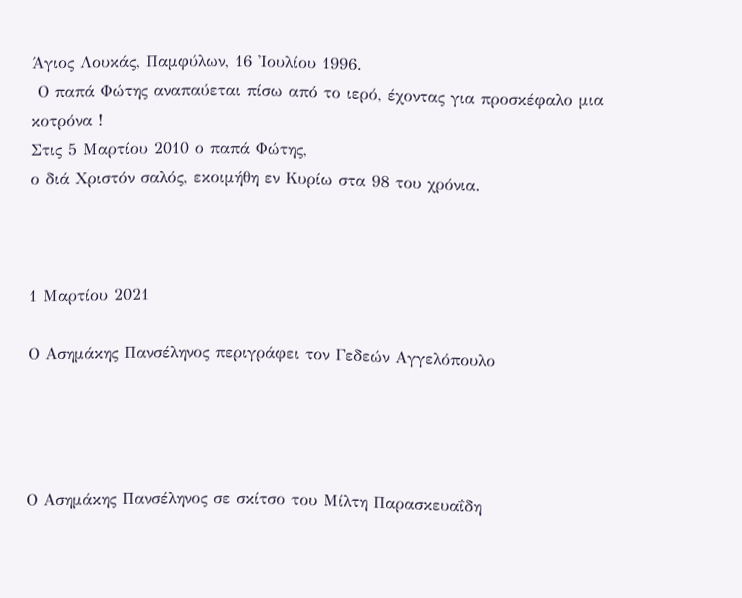Άγιος Λουκάς, Παμφύλων, 16 Ἰουλίου 1996.
 Ο παπά Φώτης αναπαύεται πίσω από το ιερό, έχοντας για προσκέφαλο μια κοτρόνα !
Στις 5 Μαρτίου 2010 ο παπά Φώτης,
ο διά Χριστόν σαλός, εκοιμήθη εν Κυρίω στα 98 του χρόνια.



1 Μαρτίου 2021

Ο Ασημάκης Πανσέληνος περιγράφει τον Γεδεών Αγγελόπουλο




Ο Ασημάκης Πανσέληνος σε σκίτσο του Μίλτη Παρασκευαΐδη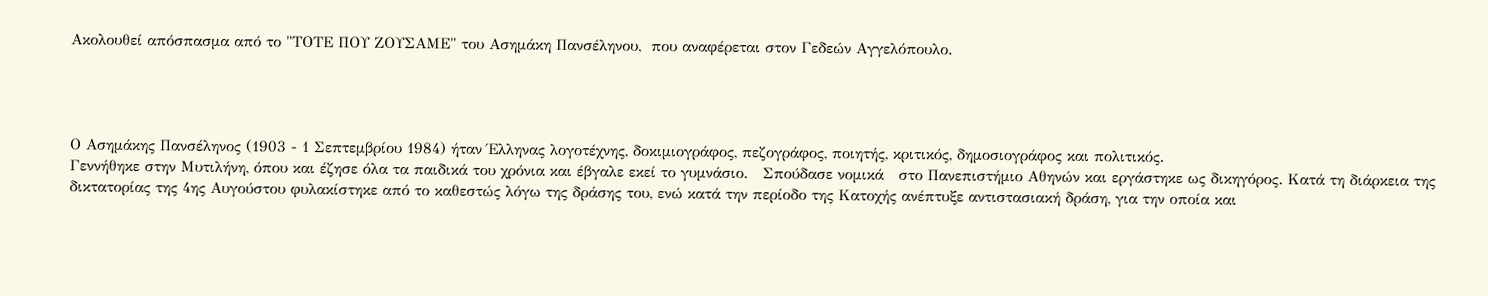Ακολουθεί απόσπασμα από το "ΤΟΤΕ ΠΟΥ ΖΟΥΣΑΜΕ" του Ασημάκη Πανσέληνου,  που αναφέρεται στον Γεδεών Αγγελόπουλο.




Ο Ασημάκης Πανσέληνος (1903 - 1 Σεπτεμβρίου 1984) ήταν Έλληνας λογοτέχνης, δοκιμιογράφος, πεζογράφος, ποιητής, κριτικός, δημοσιογράφος και πολιτικός.
Γεννήθηκε στην Μυτιλήνη, όπου και έζησε όλα τα παιδικά του χρόνια και έβγαλε εκεί το γυμνάσιο.   Σπούδασε νομικά   στο Πανεπιστήμιο Αθηνών και εργάστηκε ως δικηγόρος. Κατά τη διάρκεια της δικτατορίας της 4ης Αυγούστου φυλακίστηκε από το καθεστώς λόγω της δράσης του, ενώ κατά την περίοδο της Κατοχής ανέπτυξε αντιστασιακή δράση, για την οποία και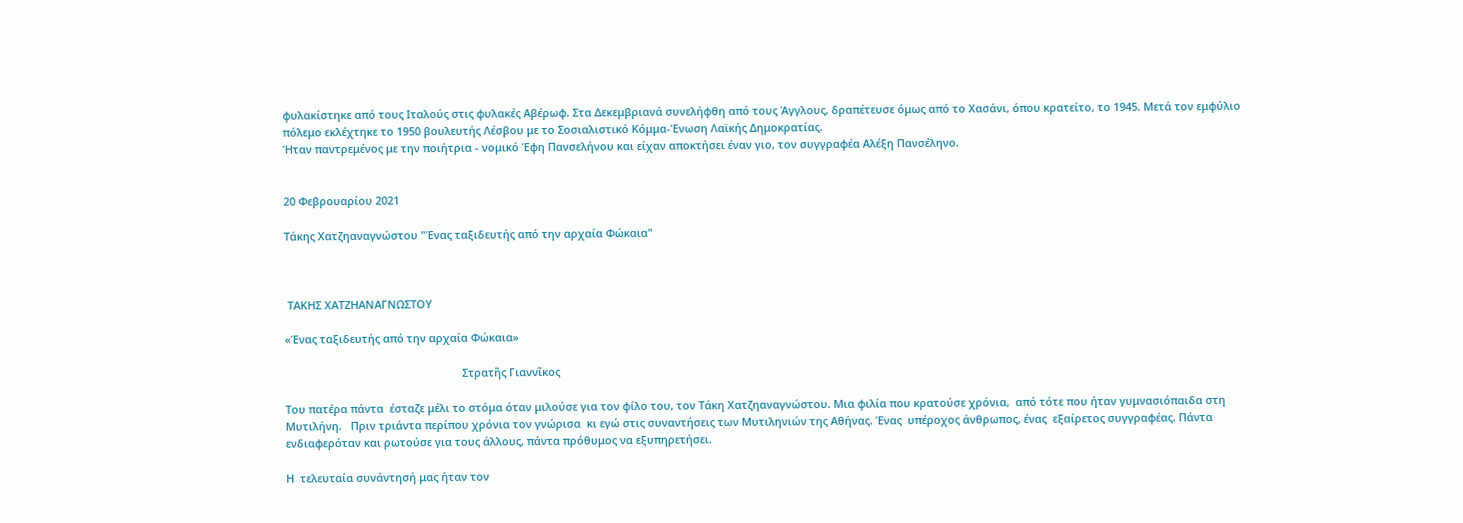φυλακίστηκε από τους Ιταλούς στις φυλακές Αβέρωφ. Στα Δεκεμβριανά συνελήφθη από τους Άγγλους, δραπέτευσε όμως από το Χασάνι, όπου κρατείτο, το 1945. Μετά τον εμφύλιο πόλεμο εκλέχτηκε το 1950 βουλευτής Λέσβου με το Σοσιαλιστικό Κόμμα-Ένωση Λαϊκής Δημοκρατίας.
Ήταν παντρεμένος με την ποιήτρια - νομικό Έφη Πανσελήνου και είχαν αποκτήσει έναν γιο, τον συγγραφέα Αλέξη Πανσέληνο.


20 Φεβρουαρίου 2021

Τάκης Χατζηαναγνώστου "Ένας ταξιδευτής από την αρχαία Φώκαια"



 ΤΑΚΗΣ ΧΑΤΖΗΑΝΑΓΝΩΣΤΟΥ

«Ένας ταξιδευτής από την αρχαία Φώκαια»

                                                           Στρατῆς Γιαννῖκος

Του πατέρα πάντα  έσταζε μέλι το στόμα όταν μιλούσε για τον φίλο του, τον Τάκη Χατζηαναγνώστου. Μια φιλία που κρατούσε χρόνια,  από τότε που ήταν γυμνασιόπαιδα στη Μυτιλήνη.   Πριν τριάντα περίπου χρόνια τον γνώρισα  κι εγώ στις συναντήσεις των Μυτιληνιών της Αθήνας. Ένας  υπέροχος άνθρωπος, ένας  εξαίρετος συγγραφέας. Πάντα ενδιαφερόταν και ρωτούσε για τους άλλους, πάντα πρόθυμος να εξυπηρετήσει.

Η  τελευταία συνάντησή μας ήταν τον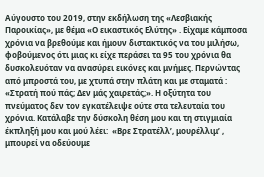Αύγουστο του 2019, στην εκδήλωση της «Λεσβιακής Παροικίας», με θέμα «Ο εικαστικός Ελύτης» . Είχαμε κάμποσα χρόνια να βρεθούμε και ήμουν διστακτικός να του μιλήσω, φοβούμενος ότι μιας κι είχε περάσει τα 95 του χρόνια θα δυσκολευόταν να ανασύρει εικόνες και μνήμες. Περνώντας από μπροστά του, με χτυπά στην πλάτη και με σταματά : «Στρατή πού πάς; Δεν μάς χαιρετάς;». Η οξύτητα του πνεύματος δεν τον εγκατέλειψε ούτε στα τελευταία του χρόνια. Κατάλαβε την δύσκολη θέση μου και τη στιγμιαία έκπληξή μου και μού λέει:  «Βρε Στρατέλλ’, μουρέλλιμ’ , μπουρεί να οδεύουμε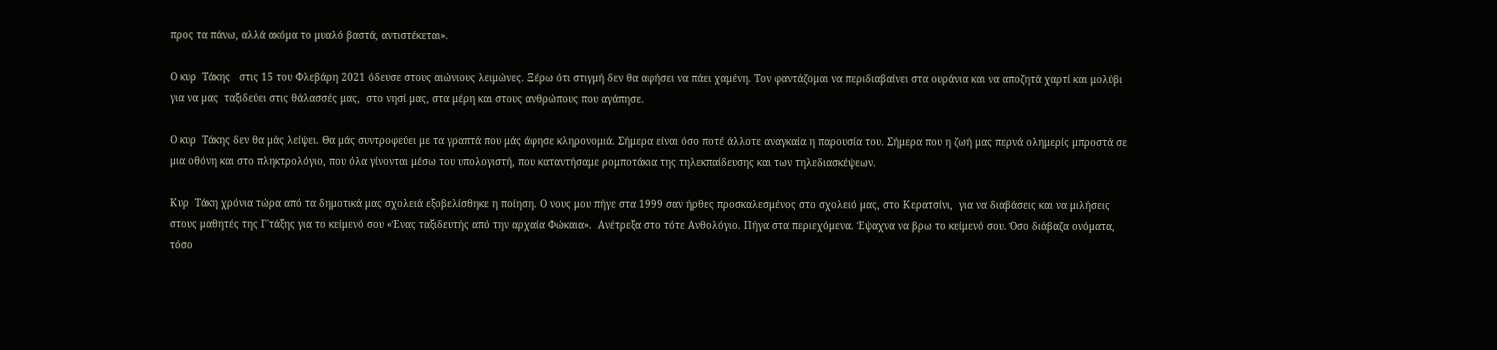προς τα πάνω, αλλά ακόμα το μυαλό βαστά, αντιστέκεται».

Ο κυρ  Τάκης   στις 15 του Φλεβάρη 2021 όδευσε στους αιώνιους λειμώνες. Ξέρω ότι στιγμή δεν θα αφήσει να πάει χαμένη. Τον φαντάζομαι να περιδιαβαίνει στα ουράνια και να αποζητά χαρτί και μολύβι για να μας  ταξιδεύει στις θάλασσές μας,  στο νησί μας, στα μέρη και στους ανθρώπους που αγάπησε.

Ο κυρ  Τάκης δεν θα μάς λείψει. Θα μάς συντροφεύει με τα γραπτά που μάς άφησε κληρονομιά. Σήμερα είναι όσο ποτέ άλλοτε αναγκαία η παρουσία του. Σήμερα που η ζωή μας περνά ολημερίς μπροστά σε μια οθόνη και στο πληκτρολόγιο, που όλα γίνονται μέσω του υπολογιστή, που καταντήσαμε ρομποτάκια της τηλεκπαίδευσης και των τηλεδιασκέψεων.

Κυρ  Τάκη χρόνια τώρα από τα δημοτικά μας σχολειά εξοβελίσθηκε η ποίηση. Ο νους μου πήγε στα 1999 σαν ήρθες προσκαλεσμένος στο σχολειό μας, στο Κερατσίνι,  για να διαβάσεις και να μιλήσεις στους μαθητές της Γ΄τάξης για το κείμενό σου «Ένας ταξιδευτής από την αρχαία Φώκαια».  Ανέτρεξα στο τότε Ανθολόγιο. Πήγα στα περιεχόμενα. Έψαχνα να βρω το κείμενό σου. Όσο διάβαζα ονόματα, τόσο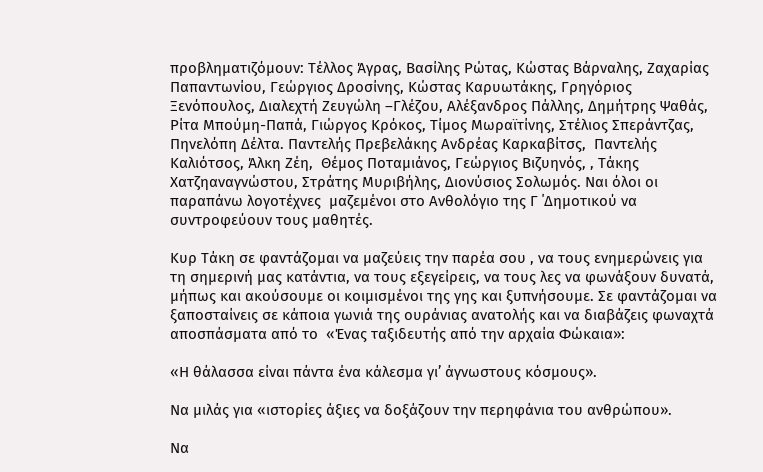προβληματιζόμουν: Τέλλος Άγρας, Βασίλης Ρώτας, Κώστας Βάρναλης, Ζαχαρίας Παπαντωνίου, Γεώργιος Δροσίνης, Κώστας Καρυωτάκης, Γρηγόριος Ξενόπουλος, Διαλεχτή Ζευγώλη –Γλέζου, Αλέξανδρος Πάλλης, Δημήτρης Ψαθάς, Ρίτα Μπούμη-Παπά, Γιώργος Κρόκος, Τίμος Μωραϊτίνης, Στέλιος Σπεράντζας, Πηνελόπη Δέλτα. Παντελής Πρεβελάκης Ανδρέας Καρκαβίτσς,  Παντελής Καλιότσος, Άλκη Ζέη,  Θέμος Ποταμιάνος, Γεώργιος Βιζυηνός, , Τάκης Χατζηαναγνώστου, Στράτης Μυριβήλης, Διονύσιος Σολωμός. Ναι όλοι οι παραπάνω λογοτέχνες  μαζεμένοι στο Ανθολόγιο της Γ ΄Δημοτικού να συντροφεύουν τους μαθητές.

Κυρ Τάκη σε φαντάζομαι να μαζεύεις την παρέα σου , να τους ενημερώνεις για τη σημερινή μας κατάντια, να τους εξεγείρεις, να τους λες να φωνάξουν δυνατά, μήπως και ακούσουμε οι κοιμισμένοι της γης και ξυπνήσουμε. Σε φαντάζομαι να ξαποσταίνεις σε κάποια γωνιά της ουράνιας ανατολής και να διαβάζεις φωναχτά αποσπάσματα από το  «Ένας ταξιδευτής από την αρχαία Φώκαια»:

«Η θάλασσα είναι πάντα ένα κάλεσμα γι’ άγνωστους κόσμους».

Να μιλάς για «ιστορίες άξιες να δοξάζουν την περηφάνια του ανθρώπου».

Να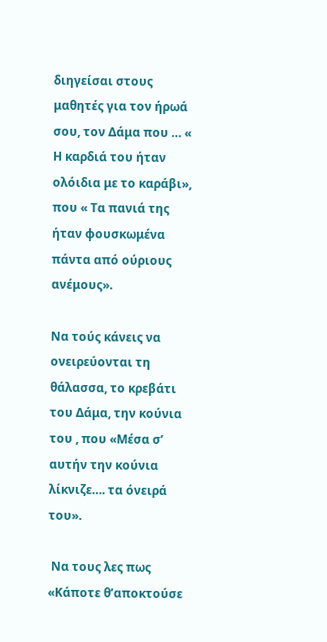διηγείσαι στους μαθητές για τον ήρωά σου, τον Δάμα που … « Η καρδιά του ήταν ολόιδια με το καράβι», που « Τα πανιά της ήταν φουσκωμένα πάντα από ούριους ανέμους».

Να τούς κάνεις να ονειρεύονται τη θάλασσα, το κρεβάτι του Δάμα, την κούνια του , που «Μέσα σ’ αυτήν την κούνια λίκνιζε…. τα όνειρά του».

 Να τους λες πως «Κάποτε θ’αποκτούσε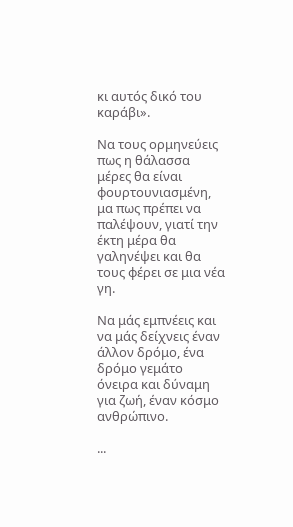κι αυτός δικό του καράβι».

Να τους ορμηνεύεις πως η θάλασσα μέρες θα είναι φουρτουνιασμένη, μα πως πρέπει να παλέψουν, γιατί την έκτη μέρα θα γαληνέψει και θα τους φέρει σε μια νέα γη.

Να μάς εμπνέεις και να μάς δείχνεις έναν άλλον δρόμο, ένα δρόμο γεμάτο όνειρα και δύναμη για ζωή, έναν κόσμο ανθρώπινο.

...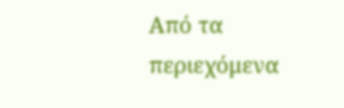Από τα περιεχόμενα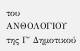του ΑΝΘΟΛΟΓΙΟΥ της Γ΄ Δημοτικού